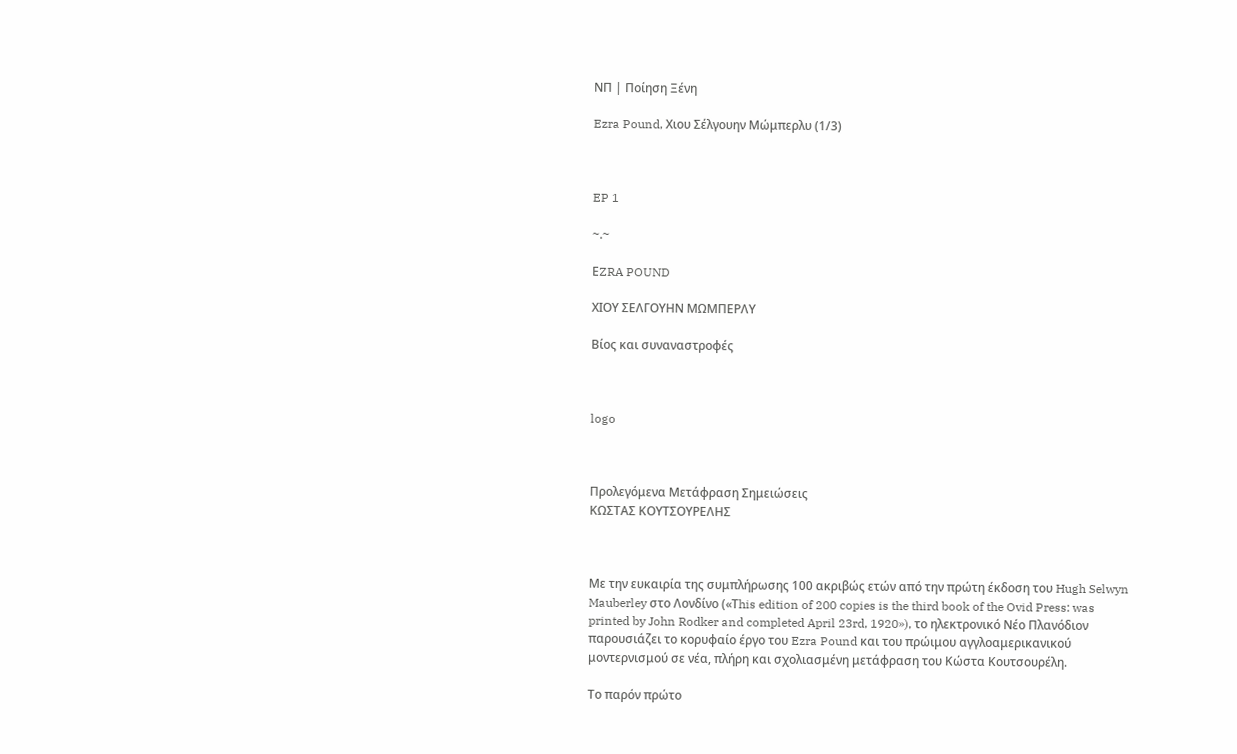ΝΠ | Ποίηση Ξένη

Ezra Pound, Χιου Σέλγουην Μώμπερλυ (1/3)



EP 1

~.~

ΕZRA POUND

ΧΙΟΥ ΣΕΛΓΟΥΗΝ ΜΩΜΠΕΡΛΥ

Βίος και συναναστροφές



logo



Προλεγόμενα Μετάφραση Σημειώσεις
ΚΩΣΤΑΣ ΚΟΥΤΣΟΥΡΕΛΗΣ



Με την ευκαιρία της συμπλήρωσης 100 ακριβώς ετών από την πρώτη έκδοση του Hugh Selwyn Mauberley στο Λονδίνο («Τhis edition of 200 copies is the third book of the Ovid Press: was printed by John Rodker and completed April 23rd, 1920»), το ηλεκτρονικό Νέο Πλανόδιον παρουσιάζει τo κορυφαίο έργο του Ezra Pound και του πρώιμου αγγλοαμερικανικού μοντερνισμού σε νέα, πλήρη και σχολιασμένη μετάφραση του Κώστα Κουτσουρέλη.

Το παρόν πρώτο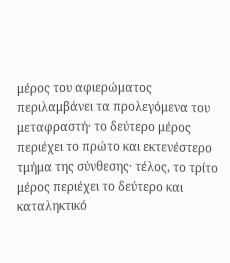μέρος του αφιερώματος περιλαμβάνει τα προλεγόμενα του μεταφραστή· το δεύτερο μέρος περιέχει το πρώτο και εκτενέστερο τμήμα της σύνθεσης· τέλος, το τρίτο μέρος περιέχει το δεύτερο και καταληκτικό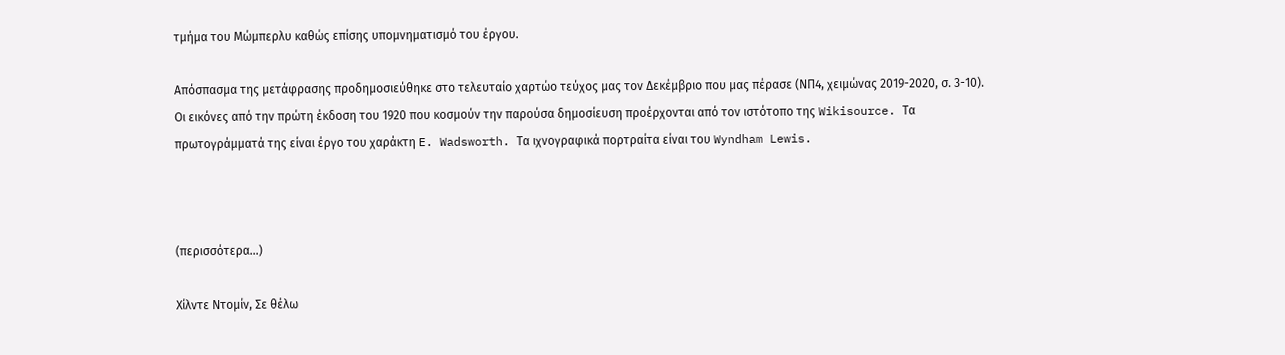τμήμα του Μώμπερλυ καθώς επίσης υπομνηματισμό του έργου.

Απόσπασμα της μετάφρασης προδημοσιεύθηκε στο τελευταίο χαρτώο τεύχος μας τον Δεκέμβριο που μας πέρασε (ΝΠ4, χειμώνας 2019-2020, σ. 3-10). Οι εικόνες από την πρώτη έκδοση του 1920 που κοσμούν την παρούσα δημοσίευση προέρχονται από τον ιστότοπο της Wikisource. Τα πρωτογράμματά της είναι έργο του χαράκτη E. Wadsworth. Τα ιχνογραφικά πορτραίτα είναι του Wyndham Lewis.



(περισσότερα…)

Χίλντε Ντομίν, Σε θέλω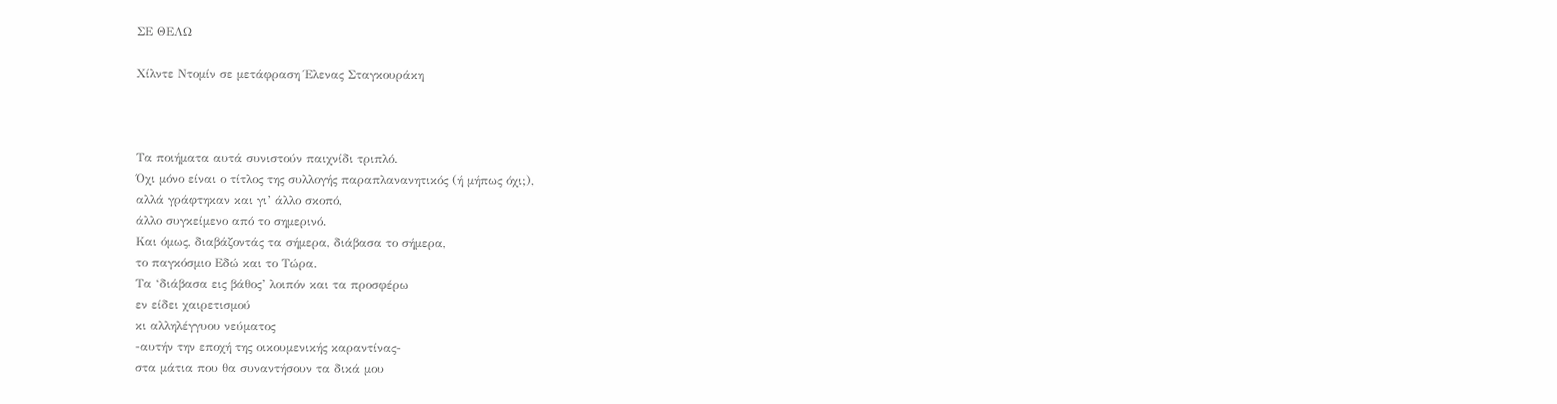ΣΕ ΘΕΛΩ

Χίλντε Ντομίν σε μετάφραση Έλενας Σταγκουράκη



Τα ποιήματα αυτά συνιστούν παιχνίδι τριπλό.
Όχι μόνο είναι ο τίτλος της συλλογής παραπλανανητικός (ή μήπως όχι;),
αλλά γράφτηκαν και γι’ άλλο σκοπό,
άλλο συγκείμενο από το σημερινό.
Και όμως, διαβάζοντάς τα σήμερα, διάβασα το σήμερα,
το παγκόσμιο Εδώ και το Τώρα.
Τα ‘διάβασα εις βάθος’ λοιπόν και τα προσφέρω
εν είδει χαιρετισμού
κι αλληλέγγυου νεύματος
-αυτήν την εποχή της οικουμενικής καραντίνας-
στα μάτια που θα συναντήσουν τα δικά μου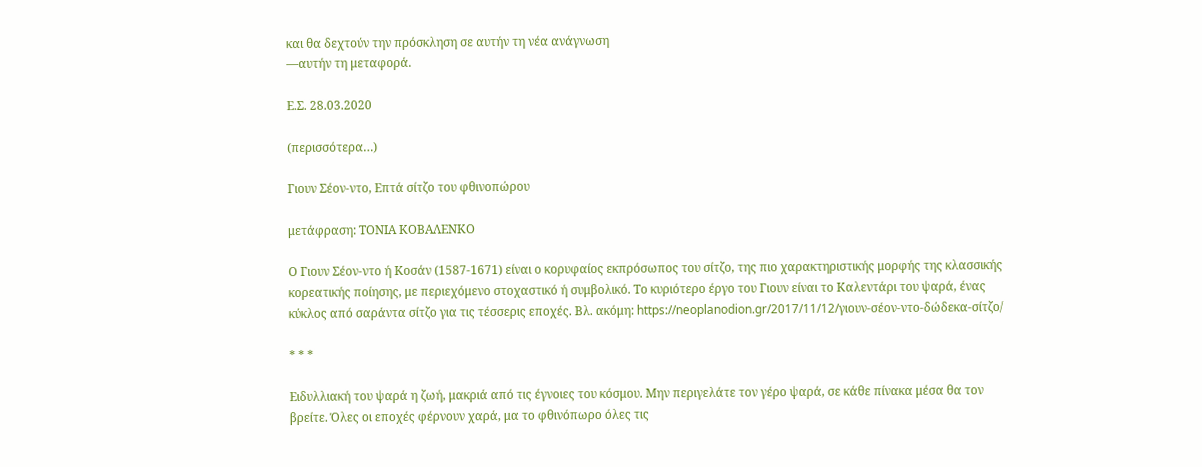και θα δεχτούν την πρόσκληση σε αυτήν τη νέα ανάγνωση
―αυτήν τη μεταφορά.

Ε.Σ. 28.03.2020

(περισσότερα…)

Γιουν Σέον-ντο, Επτά σίτζο του φθινοπώρου

μετάφραση: ΤΟΝΙΑ ΚΟΒΑΛΕΝΚΟ

Ο Γιουν Σέον-ντο ή Κοσάν (1587-1671) είναι ο κορυφαίος εκπρόσωπος του σίτζο, της πιο χαρακτηριστικής μορφής της κλασσικής κορεατικής ποίησης, με περιεχόμενο στοχαστικό ή συμβολικό. Το κυριότερο έργο του Γιουν είναι το Καλεντάρι του ψαρά, ένας κύκλος από σαράντα σίτζο για τις τέσσερις εποχές. Βλ. ακόμη: https://neoplanodion.gr/2017/11/12/γιουν-σέον-ντο-δώδεκα-σίτζο/

* * *

Ειδυλλιακή του ψαρά η ζωή, μακριά από τις έγνοιες του κόσμου. Μην περιγελάτε τον γέρο ψαρά, σε κάθε πίνακα μέσα θα τον βρείτε. Όλες οι εποχές φέρνουν χαρά, μα το φθινόπωρο όλες τις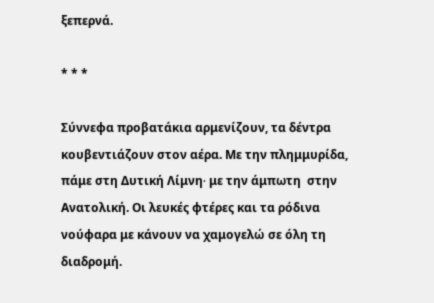ξεπερνά.

* * *

Σύννεφα προβατάκια αρμενίζουν, τα δέντρα κουβεντιάζουν στον αέρα. Με την πλημμυρίδα, πάμε στη Δυτική Λίμνη∙ με την άμπωτη  στην Ανατολική. Οι λευκές φτέρες και τα ρόδινα νούφαρα με κάνουν να χαμογελώ σε όλη τη διαδρομή.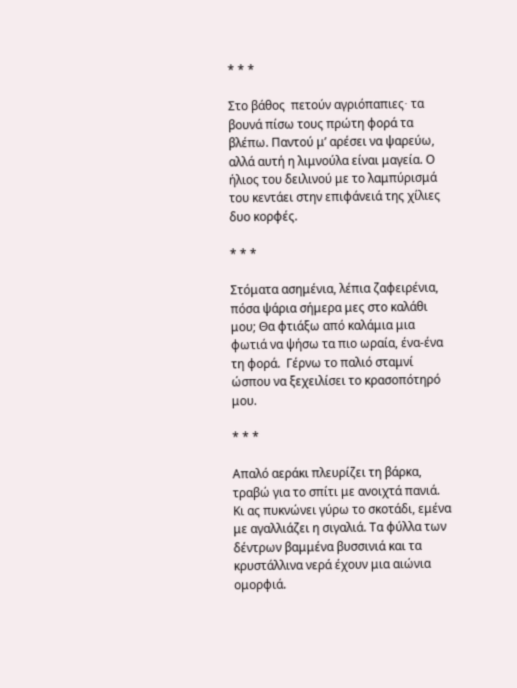* * *

Στο βάθος  πετούν αγριόπαπιες∙ τα βουνά πίσω τους πρώτη φορά τα βλέπω. Παντού μ’ αρέσει να ψαρεύω, αλλά αυτή η λιμνούλα είναι μαγεία. Ο ήλιος του δειλινού με το λαμπύρισμά του κεντάει στην επιφάνειά της χίλιες δυο κορφές.

* * *

Στόματα ασημένια, λέπια ζαφειρένια, πόσα ψάρια σήμερα μες στο καλάθι μου; Θα φτιάξω από καλάμια μια φωτιά να ψήσω τα πιο ωραία, ένα-ένα τη φορά.  Γέρνω το παλιό σταμνί ώσπου να ξεχειλίσει το κρασοπότηρό μου.

* * *

Απαλό αεράκι πλευρίζει τη βάρκα, τραβώ για το σπίτι με ανοιχτά πανιά. Κι ας πυκνώνει γύρω το σκοτάδι, εμένα με αγαλλιάζει η σιγαλιά. Τα φύλλα των δέντρων βαμμένα βυσσινιά και τα κρυστάλλινα νερά έχουν μια αιώνια ομορφιά.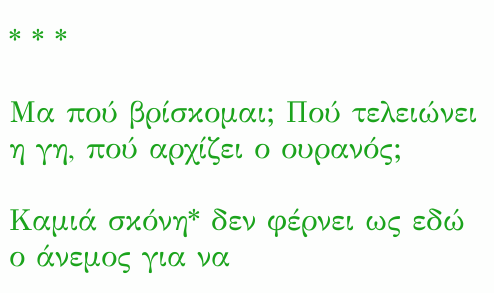* * *

Μα πού βρίσκομαι; Πού τελειώνει η γη, πού αρχίζει ο ουρανός;

Καμιά σκόνη* δεν φέρνει ως εδώ ο άνεμος για να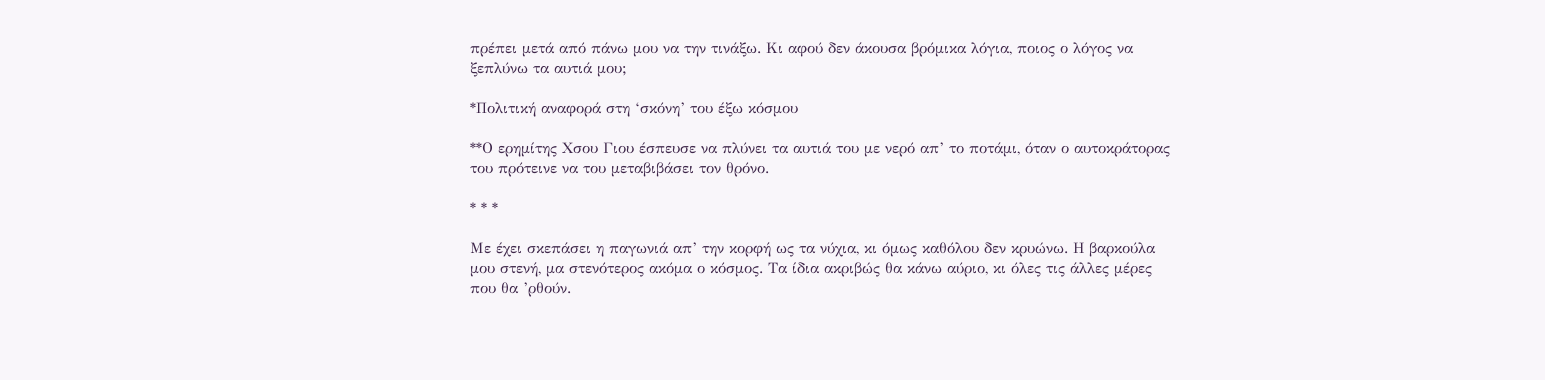πρέπει μετά από πάνω μου να την τινάξω. Κι αφού δεν άκουσα βρόμικα λόγια, ποιος ο λόγος να ξεπλύνω τα αυτιά μου;

*Πολιτική αναφορά στη ‘σκόνη’ του έξω κόσμου

**Ο ερημίτης Χσου Γιου έσπευσε να πλύνει τα αυτιά του με νερό απ’ το ποτάμι, όταν ο αυτοκράτορας του πρότεινε να του μεταβιβάσει τον θρόνο.

* * *

Με έχει σκεπάσει η παγωνιά απ’ την κορφή ως τα νύχια, κι όμως καθόλου δεν κρυώνω. Η βαρκούλα μου στενή, μα στενότερος ακόμα ο κόσμος. Τα ίδια ακριβώς θα κάνω αύριο, κι όλες τις άλλες μέρες που θα ’ρθούν.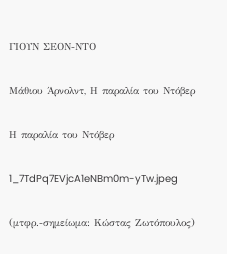ΓΙΟΥΝ ΣΕΟΝ-ΝΤΟ

Μάθιου Άρνολντ, Η παραλία του Ντόβερ

Η παραλία του Ντόβερ

1_7TdPq7EVjcA1eNBm0m-yTw.jpeg

(μτφρ.-σημείωμα: Κώστας Ζωτόπουλος)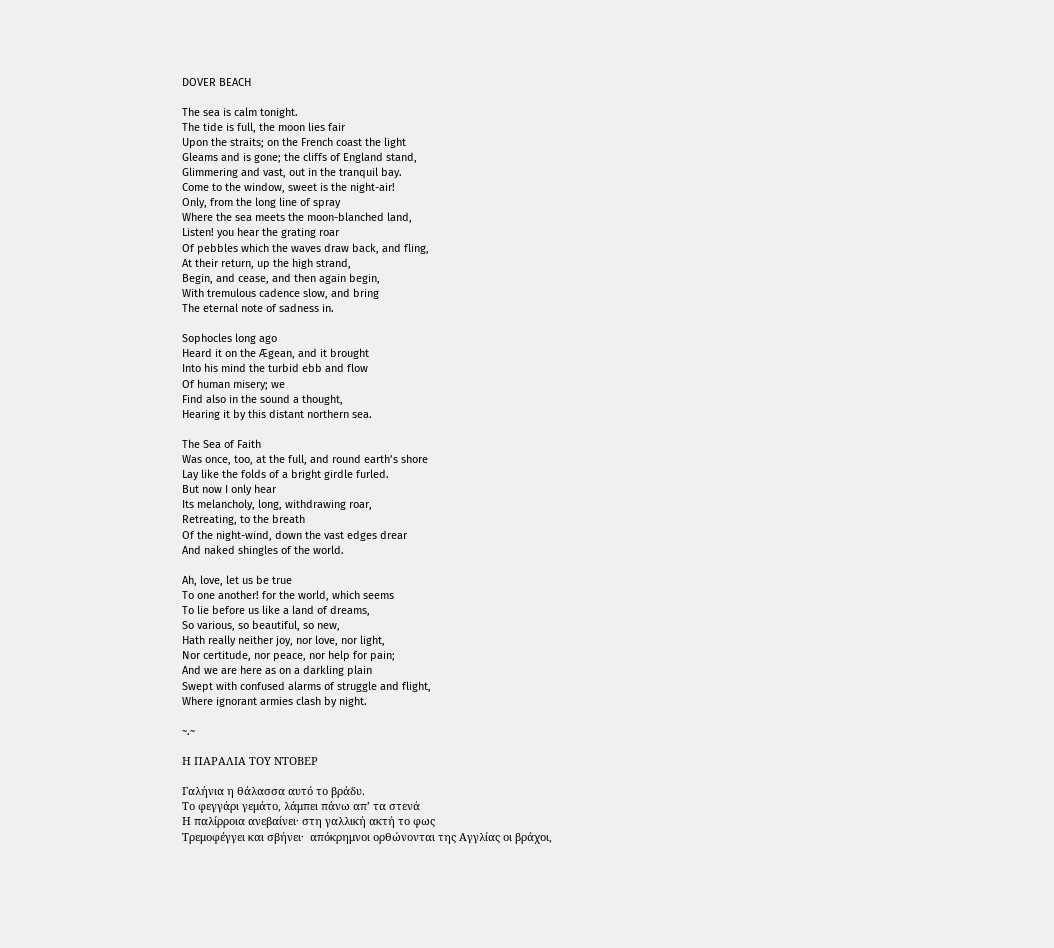DOVER BEACH

The sea is calm tonight.
The tide is full, the moon lies fair
Upon the straits; on the French coast the light
Gleams and is gone; the cliffs of England stand,
Glimmering and vast, out in the tranquil bay.
Come to the window, sweet is the night-air!
Only, from the long line of spray
Where the sea meets the moon-blanched land,
Listen! you hear the grating roar
Of pebbles which the waves draw back, and fling,
At their return, up the high strand,
Begin, and cease, and then again begin,
With tremulous cadence slow, and bring
The eternal note of sadness in.

Sophocles long ago
Heard it on the Ægean, and it brought
Into his mind the turbid ebb and flow
Of human misery; we
Find also in the sound a thought,
Hearing it by this distant northern sea.

The Sea of Faith
Was once, too, at the full, and round earth’s shore
Lay like the folds of a bright girdle furled.
But now I only hear
Its melancholy, long, withdrawing roar,
Retreating, to the breath
Of the night-wind, down the vast edges drear
And naked shingles of the world.

Ah, love, let us be true
To one another! for the world, which seems
To lie before us like a land of dreams,
So various, so beautiful, so new,
Hath really neither joy, nor love, nor light,
Nor certitude, nor peace, nor help for pain;
And we are here as on a darkling plain
Swept with confused alarms of struggle and flight,
Where ignorant armies clash by night.

~.~

Η ΠΑΡΑΛΙΑ ΤΟΥ ΝΤΟΒΕΡ

Γαλήνια η θάλασσα αυτό το βράδυ.
Το φεγγάρι γεμάτο, λάμπει πάνω απ’ τα στενά
Η παλίρροια ανεβαίνει· στη γαλλική ακτή το φως
Τρεμοφέγγει και σβήνει·  απόκρημνοι ορθώνονται της Αγγλίας οι βράχοι,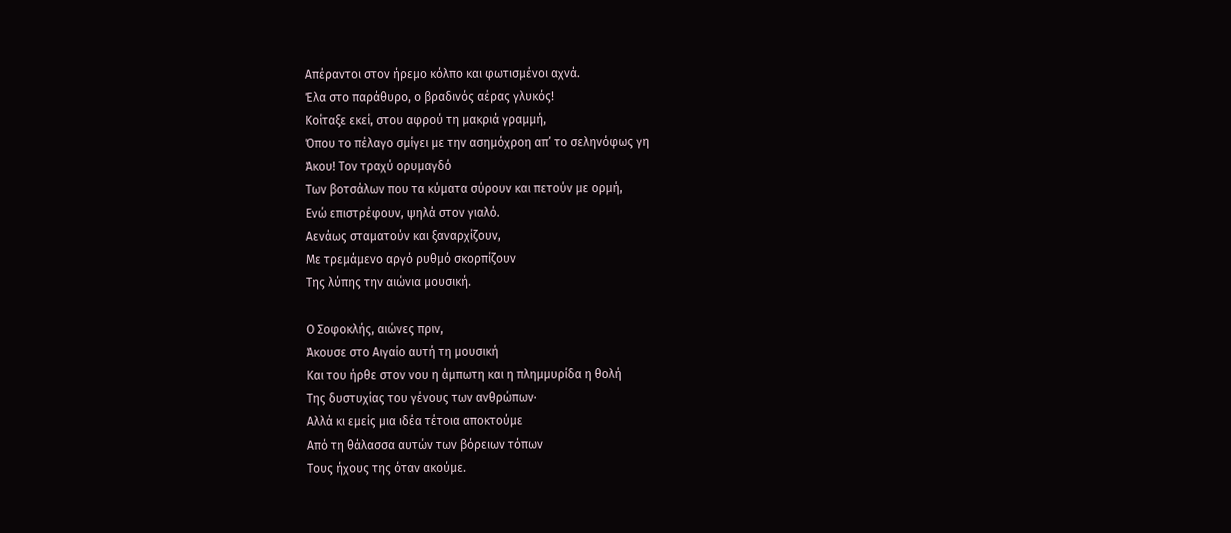Απέραντοι στον ήρεμο κόλπο και φωτισμένοι αχνά.
Έλα στο παράθυρο, ο βραδινός αέρας γλυκός!
Κοίταξε εκεί, στου αφρού τη μακριά γραμμή,
Όπου το πέλαγο σμίγει με την ασημόχροη απ’ το σεληνόφως γη
Άκου! Τον τραχύ ορυμαγδό
Των βοτσάλων που τα κύματα σύρουν και πετούν με ορμή,
Ενώ επιστρέφουν, ψηλά στον γιαλό.
Αενάως σταματούν και ξαναρχίζουν,
Με τρεμάμενο αργό ρυθμό σκορπίζουν
Της λύπης την αιώνια μουσική.

Ο Σοφοκλής, αιώνες πριν,
Άκουσε στο Αιγαίο αυτή τη μουσική
Και του ήρθε στον νου η άμπωτη και η πλημμυρίδα η θολή
Της δυστυχίας του γένους των ανθρώπων·
Αλλά κι εμείς μια ιδέα τέτοια αποκτούμε
Από τη θάλασσα αυτών των βόρειων τόπων
Τους ήχους της όταν ακούμε.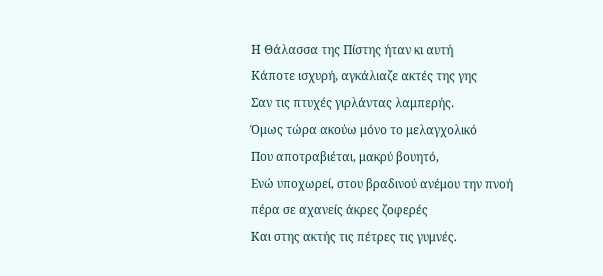Η Θάλασσα της Πίστης ήταν κι αυτή
Κάποτε ισχυρή, αγκάλιαζε ακτές της γης
Σαν τις πτυχές γιρλάντας λαμπερής.
Όμως τώρα ακούω μόνο το μελαγχολικό
Που αποτραβιέται, μακρύ βουητό,
Ενώ υποχωρεί, στου βραδινού ανέμου την πνοή
πέρα σε αχανείς άκρες ζοφερές
Και στης ακτής τις πέτρες τις γυμνές.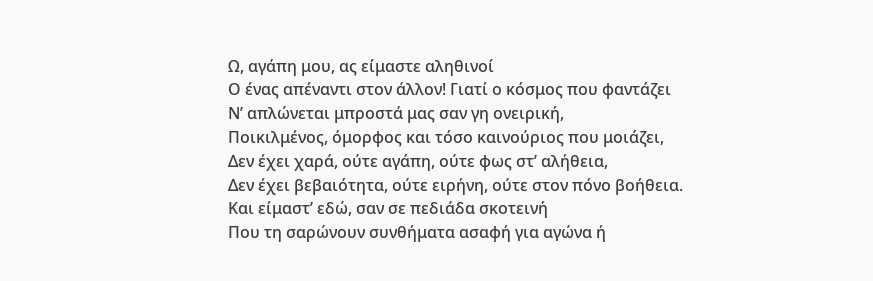Ω, αγάπη μου, ας είμαστε αληθινοί
Ο ένας απέναντι στον άλλον! Γιατί ο κόσμος που φαντάζει
Ν’ απλώνεται μπροστά μας σαν γη ονειρική,
Ποικιλμένος, όμορφος και τόσο καινούριος που μοιάζει,
Δεν έχει χαρά, ούτε αγάπη, ούτε φως στ’ αλήθεια,
Δεν έχει βεβαιότητα, ούτε ειρήνη, ούτε στον πόνο βοήθεια.
Και είμαστ’ εδώ, σαν σε πεδιάδα σκοτεινή
Που τη σαρώνουν συνθήματα ασαφή για αγώνα ή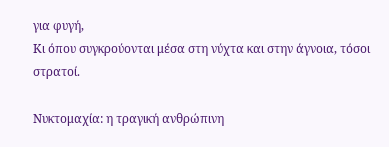για φυγή,
Κι όπου συγκρούονται μέσα στη νύχτα και στην άγνοια, τόσοι στρατοί.

Νυκτομαχία: η τραγική ανθρώπινη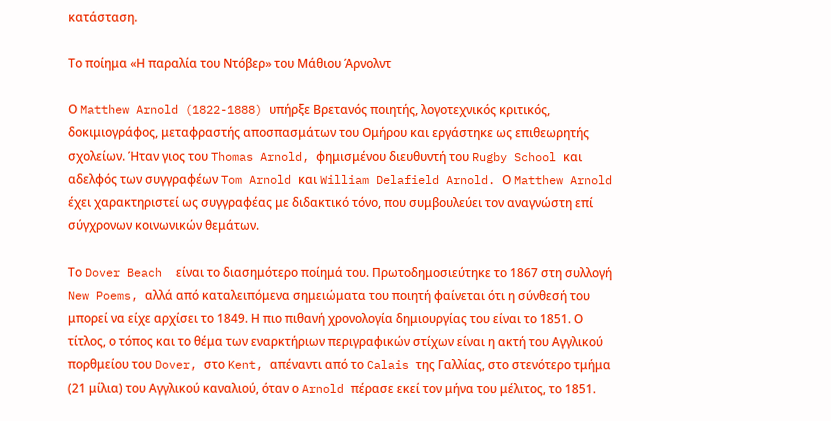κατάσταση.

Το ποίημα «Η παραλία του Ντόβερ» του Μάθιου Άρνολντ

Ο Matthew Arnold (1822-1888) υπήρξε Βρετανός ποιητής, λογοτεχνικός κριτικός, δοκιμιογράφος, μεταφραστής αποσπασμάτων του Ομήρου και εργάστηκε ως επιθεωρητής σχολείων. Ήταν γιος του Thomas Arnold, φημισμένου διευθυντή του Rugby School και αδελφός των συγγραφέων Tom Arnold και William Delafield Arnold. Ο Matthew Arnold έχει χαρακτηριστεί ως συγγραφέας με διδακτικό τόνο, που συμβουλεύει τον αναγνώστη επί σύγχρονων κοινωνικών θεμάτων.

Το Dover Beach  είναι το διασημότερο ποίημά του. Πρωτοδημοσιεύτηκε το 1867 στη συλλογή New Poems, αλλά από καταλειπόμενα σημειώματα του ποιητή φαίνεται ότι η σύνθεσή του μπορεί να είχε αρχίσει το 1849. Η πιο πιθανή χρονολογία δημιουργίας του είναι το 1851. Ο τίτλος, ο τόπος και το θέμα των εναρκτήριων περιγραφικών στίχων είναι η ακτή του Αγγλικού πορθμείου του Dover, στο Kent, απέναντι από το Calais της Γαλλίας, στο στενότερο τμήμα (21 μίλια) του Αγγλικού καναλιού, όταν ο Arnold πέρασε εκεί τον μήνα του μέλιτος, το 1851.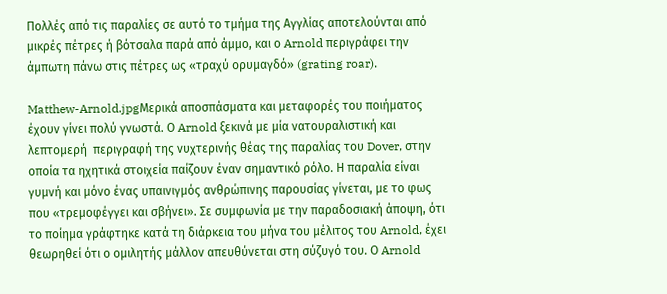Πολλές από τις παραλίες σε αυτό το τμήμα της Αγγλίας αποτελούνται από μικρές πέτρες ή βότσαλα παρά από άμμο, και ο Arnold περιγράφει την άμπωτη πάνω στις πέτρες ως «τραχύ ορυμαγδό» (grating roar).

Matthew-Arnold.jpgΜερικά αποσπάσματα και μεταφορές του ποιήματος έχουν γίνει πολύ γνωστά. Ο Arnold ξεκινά με μία νατουραλιστική και λεπτομερή  περιγραφή της νυχτερινής θέας της παραλίας του Dover, στην οποία τα ηχητικά στοιχεία παίζουν έναν σημαντικό ρόλο. Η παραλία είναι γυμνή και μόνο ένας υπαινιγμός ανθρώπινης παρουσίας γίνεται, με το φως που «τρεμοφέγγει και σβήνει». Σε συμφωνία με την παραδοσιακή άποψη, ότι το ποίημα γράφτηκε κατά τη διάρκεια του μήνα του μέλιτος του Arnold, έχει θεωρηθεί ότι ο ομιλητής μάλλον απευθύνεται στη σύζυγό του. Ο Arnold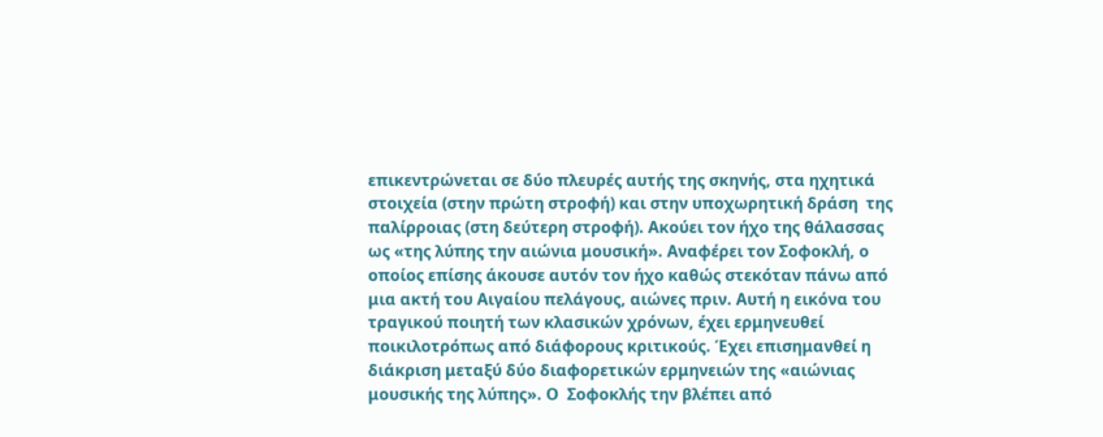επικεντρώνεται σε δύο πλευρές αυτής της σκηνής, στα ηχητικά στοιχεία (στην πρώτη στροφή) και στην υποχωρητική δράση  της παλίρροιας (στη δεύτερη στροφή). Ακούει τον ήχο της θάλασσας ως «της λύπης την αιώνια μουσική». Αναφέρει τον Σοφοκλή, ο οποίος επίσης άκουσε αυτόν τον ήχο καθώς στεκόταν πάνω από μια ακτή του Αιγαίου πελάγους, αιώνες πριν. Αυτή η εικόνα του τραγικού ποιητή των κλασικών χρόνων, έχει ερμηνευθεί ποικιλοτρόπως από διάφορους κριτικούς. Έχει επισημανθεί η διάκριση μεταξύ δύο διαφορετικών ερμηνειών της «αιώνιας μουσικής της λύπης». Ο  Σοφοκλής την βλέπει από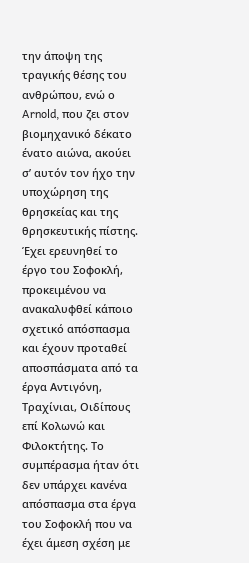την άποψη της τραγικής θέσης του ανθρώπου, ενώ ο Arnold, που ζει στον βιομηχανικό δέκατο ένατο αιώνα, ακούει σ’ αυτόν τον ήχο την υποχώρηση της θρησκείας και της θρησκευτικής πίστης. Έχει ερευνηθεί το έργο του Σοφοκλή, προκειμένου να ανακαλυφθεί κάποιο σχετικό απόσπασμα και έχουν προταθεί αποσπάσματα από τα έργα Αντιγόνη, Τραχίνιαι, Οιδίπους επί Κολωνώ και Φιλοκτήτης. Το συμπέρασμα ήταν ότι δεν υπάρχει κανένα απόσπασμα στα έργα του Σοφοκλή που να έχει άμεση σχέση με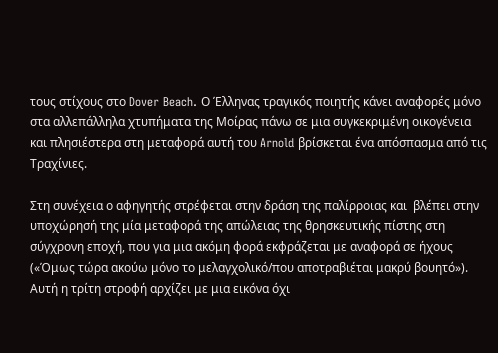τους στίχους στο Dover Beach. Ο Έλληνας τραγικός ποιητής κάνει αναφορές μόνο στα αλλεπάλληλα χτυπήματα της Μοίρας πάνω σε μια συγκεκριμένη οικογένεια και πλησιέστερα στη μεταφορά αυτή του Arnold βρίσκεται ένα απόσπασμα από τις Τραχίνιες.

Στη συνέχεια ο αφηγητής στρέφεται στην δράση της παλίρροιας και  βλέπει στην υποχώρησή της μία μεταφορά της απώλειας της θρησκευτικής πίστης στη σύγχρονη εποχή, που για μια ακόμη φορά εκφράζεται με αναφορά σε ήχους («Όμως τώρα ακούω μόνο το μελαγχολικό/που αποτραβιέται μακρύ βουητό»). Αυτή η τρίτη στροφή αρχίζει με μια εικόνα όχι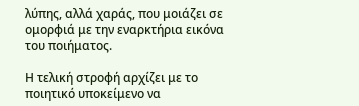λύπης, αλλά χαράς, που μοιάζει σε ομορφιά με την εναρκτήρια εικόνα του ποιήματος.

Η τελική στροφή αρχίζει με το ποιητικό υποκείμενο να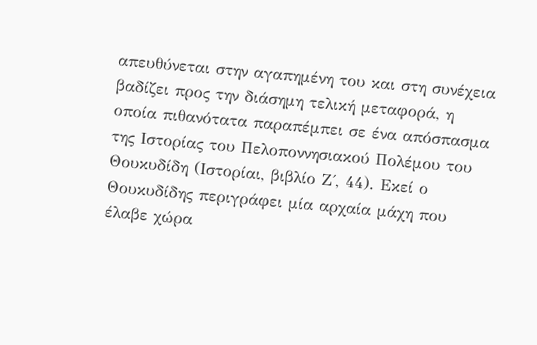απευθύνεται στην αγαπημένη του και στη συνέχεια βαδίζει προς την διάσημη τελική μεταφορά, η οποία πιθανότατα παραπέμπει σε ένα απόσπασμα της Ιστορίας του Πελοποννησιακού Πολέμου του Θουκυδίδη (Ιστορίαι, βιβλίο Ζ΄, 44). Εκεί ο Θουκυδίδης περιγράφει μία αρχαία μάχη που έλαβε χώρα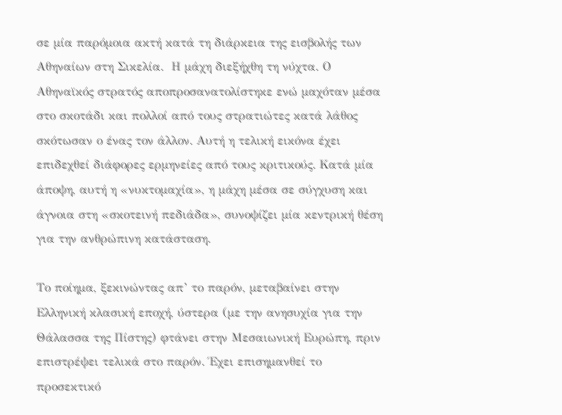σε μία παρόμοια ακτή κατά τη διάρκεια της εισβολής των Αθηναίων στη Σικελία.  Η μάχη διεξήχθη τη νύχτα. Ο Αθηναϊκός στρατός αποπροσανατολίστηκε ενώ μαχόταν μέσα στο σκοτάδι και πολλοί από τους στρατιώτες κατά λάθος  σκότωσαν ο ένας τον άλλον. Αυτή η τελική εικόνα έχει επιδεχθεί διάφορες ερμηνείες από τους κριτικούς. Κατά μία άποψη, αυτή η «νυκτομαχία», η μάχη μέσα σε σύγχυση και άγνοια στη «σκοτεινή πεδιάδα», συνοψίζει μία κεντρική θέση για την ανθρώπινη κατάσταση.

Το ποίημα, ξεκινώντας απ’ το παρόν, μεταβαίνει στην Ελληνική κλασική εποχή, ύστερα (με την ανησυχία για την Θάλασσα της Πίστης) φτάνει στην Μεσαιωνική Ευρώπη, πριν επιστρέψει τελικά στο παρόν. Έχει επισημανθεί το προσεκτικό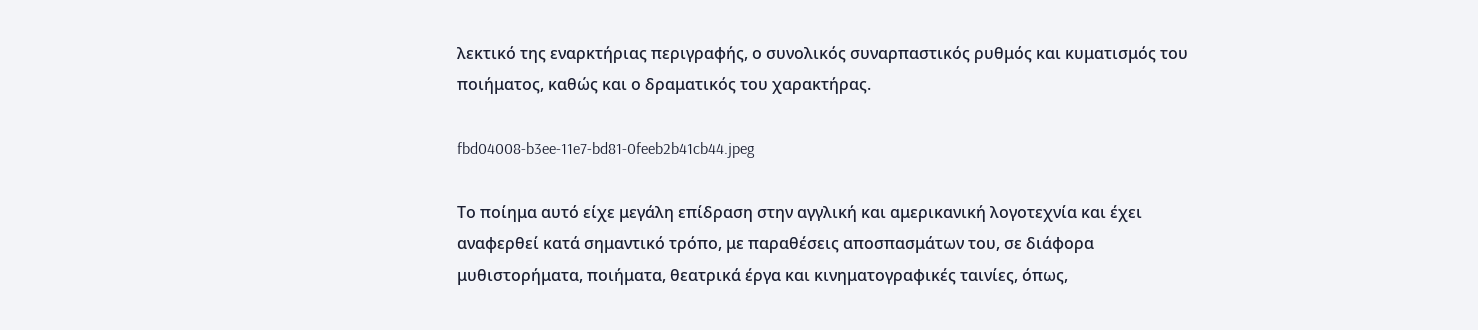λεκτικό της εναρκτήριας περιγραφής, ο συνολικός συναρπαστικός ρυθμός και κυματισμός του ποιήματος, καθώς και ο δραματικός του χαρακτήρας.

fbd04008-b3ee-11e7-bd81-0feeb2b41cb44.jpeg

Το ποίημα αυτό είχε μεγάλη επίδραση στην αγγλική και αμερικανική λογοτεχνία και έχει αναφερθεί κατά σημαντικό τρόπο, με παραθέσεις αποσπασμάτων του, σε διάφορα μυθιστορήματα, ποιήματα, θεατρικά έργα και κινηματογραφικές ταινίες, όπως,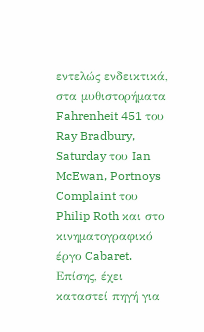εντελώς ενδεικτικά, στα μυθιστορήματα  Fahrenheit 451 του Ray Bradbury, Saturday του Ian McEwan, Portnoys Complaint του Philip Roth και στο κινηματογραφικό έργο Cabaret. Επίσης, έχει καταστεί πηγή για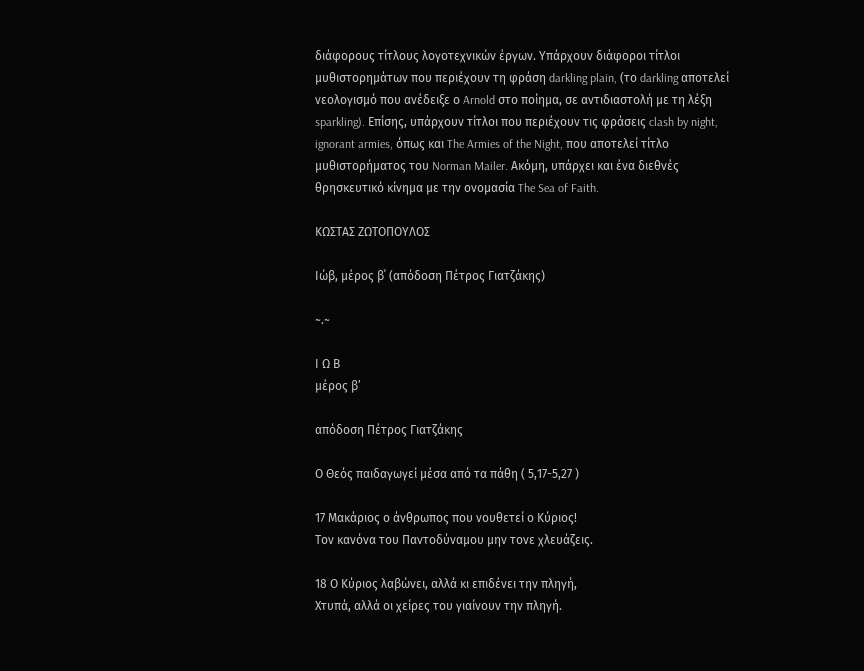διάφορους τίτλους λογοτεχνικών έργων. Υπάρχουν διάφοροι τίτλοι μυθιστορημάτων που περιέχουν τη φράση darkling plain, (το darkling αποτελεί νεολογισμό που ανέδειξε ο Arnold στο ποίημα, σε αντιδιαστολή με τη λέξη sparkling). Επίσης, υπάρχουν τίτλοι που περιέχουν τις φράσεις clash by night, ignorant armies, όπως και The Armies of the Night, που αποτελεί τίτλο μυθιστορήματος του Norman Mailer. Ακόμη, υπάρχει και ένα διεθνές θρησκευτικό κίνημα με την ονομασία The Sea of Faith.

KΩΣΤΑΣ ΖΩΤΟΠΟΥΛΟΣ

Ιώβ, μέρος β΄ (απόδοση Πέτρος Γιατζάκης)

~.~

Ι Ω Β
μέρος β’

απόδοση Πέτρος Γιατζάκης

Ο Θεός παιδαγωγεί μέσα από τα πάθη ( 5,17-5,27 )

17 Μακάριος ο άνθρωπος που νουθετεί ο Κύριος!
Τον κανόνα του Παντοδύναμου μην τονε χλευάζεις.

18 Ο Κύριος λαβώνει, αλλά κι επιδένει την πληγή,
Χτυπά, αλλά οι χείρες του γιαίνουν την πληγή.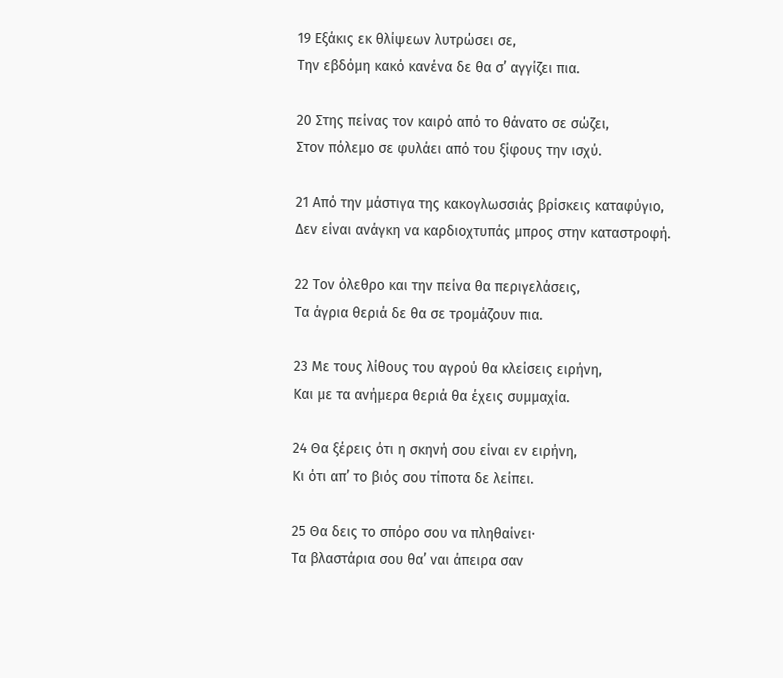19 Εξάκις εκ θλίψεων λυτρώσει σε,
Την εβδόμη κακό κανένα δε θα σ’ αγγίζει πια.

20 Στης πείνας τον καιρό από το θάνατο σε σώζει,
Στον πόλεμο σε φυλάει από του ξίφους την ισχύ.

21 Από την μάστιγα της κακογλωσσιάς βρίσκεις καταφύγιο,
Δεν είναι ανάγκη να καρδιοχτυπάς μπρος στην καταστροφή.

22 Τον όλεθρο και την πείνα θα περιγελάσεις,
Τα άγρια θεριά δε θα σε τρομάζουν πια.

23 Με τους λίθους του αγρού θα κλείσεις ειρήνη,
Και με τα ανήμερα θεριά θα έχεις συμμαχία.

24 Θα ξέρεις ότι η σκηνή σου είναι εν ειρήνη,
Κι ότι απ’ το βιός σου τίποτα δε λείπει.

25 Θα δεις το σπόρο σου να πληθαίνει·
Τα βλαστάρια σου θα’ ναι άπειρα σαν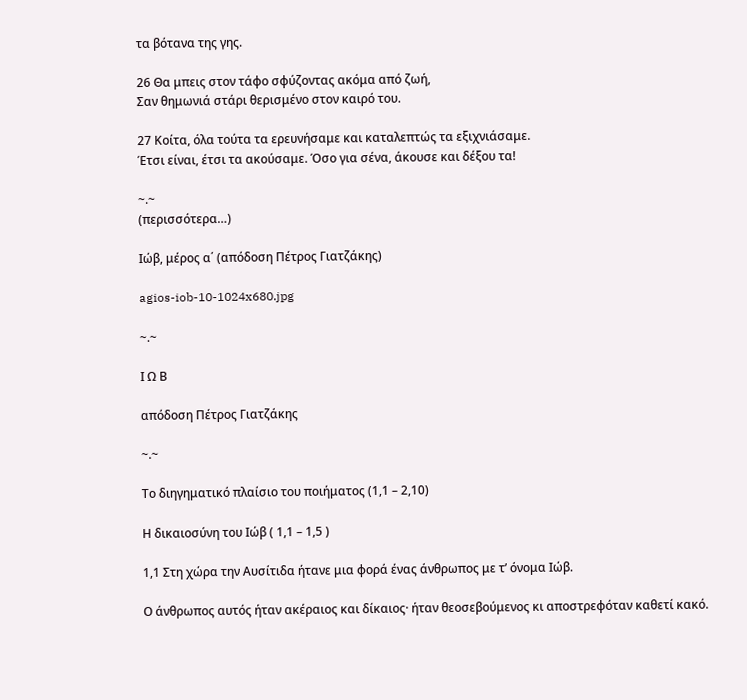τα βότανα της γης.

26 Θα μπεις στον τάφο σφύζοντας ακόμα από ζωή,
Σαν θημωνιά στάρι θερισμένο στον καιρό του.

27 Κοίτα, όλα τούτα τα ερευνήσαμε και καταλεπτώς τα εξιχνιάσαμε.
Έτσι είναι, έτσι τα ακούσαμε. Όσο για σένα, άκουσε και δέξου τα!

~.~
(περισσότερα…)

Ιώβ, μέρος α΄ (απόδοση Πέτρος Γιατζάκης)

agios-iob-10-1024x680.jpg

~.~

Ι Ω Β

απόδοση Πέτρος Γιατζάκης

~.~

Το διηγηματικό πλαίσιο του ποιήματος (1,1 – 2,10)

Η δικαιοσύνη του Ιώβ ( 1,1 – 1,5 )

1,1 Στη χώρα την Αυσίτιδα ήτανε μια φορά ένας άνθρωπος με τ’ όνομα Ιώβ.

Ο άνθρωπος αυτός ήταν ακέραιος και δίκαιος· ήταν θεοσεβούμενος κι αποστρεφόταν καθετί κακό.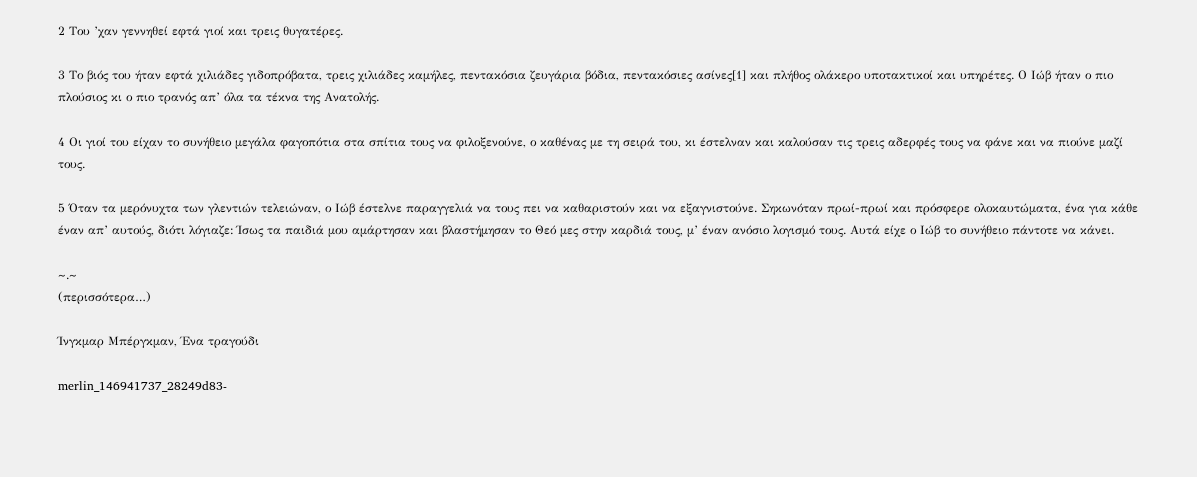2 Του ’χαν γεννηθεί εφτά γιοί και τρεις θυγατέρες.

3 Το βιός του ήταν εφτά χιλιάδες γιδοπρόβατα, τρεις χιλιάδες καμήλες, πεντακόσια ζευγάρια βόδια, πεντακόσιες ασίνες[1] και πλήθος ολάκερο υποτακτικοί και υπηρέτες. Ο Ιώβ ήταν ο πιο πλούσιος κι ο πιο τρανός απ’ όλα τα τέκνα της Ανατολής.

4 Οι γιοί του είχαν το συνήθειο μεγάλα φαγοπότια στα σπίτια τους να φιλοξενούνε, ο καθένας με τη σειρά του, κι έστελναν και καλούσαν τις τρεις αδερφές τους να φάνε και να πιούνε μαζί τους.

5 Όταν τα μερόνυχτα των γλεντιών τελειώναν, ο Ιώβ έστελνε παραγγελιά να τους πει να καθαριστούν και να εξαγνιστούνε. Σηκωνόταν πρωί-πρωί και πρόσφερε ολοκαυτώματα, ένα για κάθε έναν απ’ αυτούς, διότι λόγιαζε: Ίσως τα παιδιά μου αμάρτησαν και βλαστήμησαν το Θεό μες στην καρδιά τους, μ’ έναν ανόσιο λογισμό τους. Αυτά είχε ο Ιώβ το συνήθειο πάντοτε να κάνει.

~.~
(περισσότερα…)

Ίνγκμαρ Μπέργκμαν, Ένα τραγούδι

merlin_146941737_28249d83-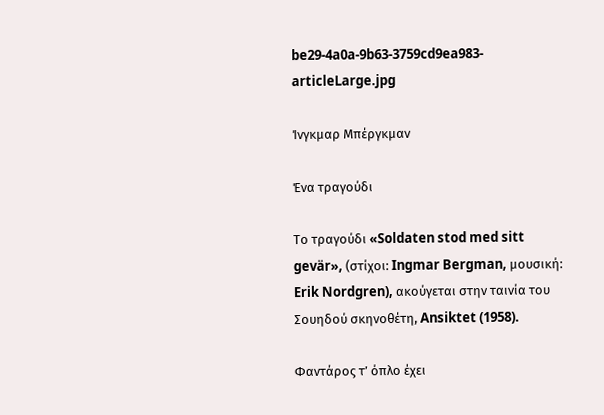be29-4a0a-9b63-3759cd9ea983-articleLarge.jpg

Ίνγκμαρ Μπέργκμαν

Ένα τραγούδι

Το τραγούδι «Soldaten stod med sitt gevär», (στίχοι: Ingmar Bergman, μουσική: Erik Nordgren), ακούγεται στην ταινία του Σουηδού σκηνοθέτη, Ansiktet (1958).

Φαντάρος τ’ όπλο έχει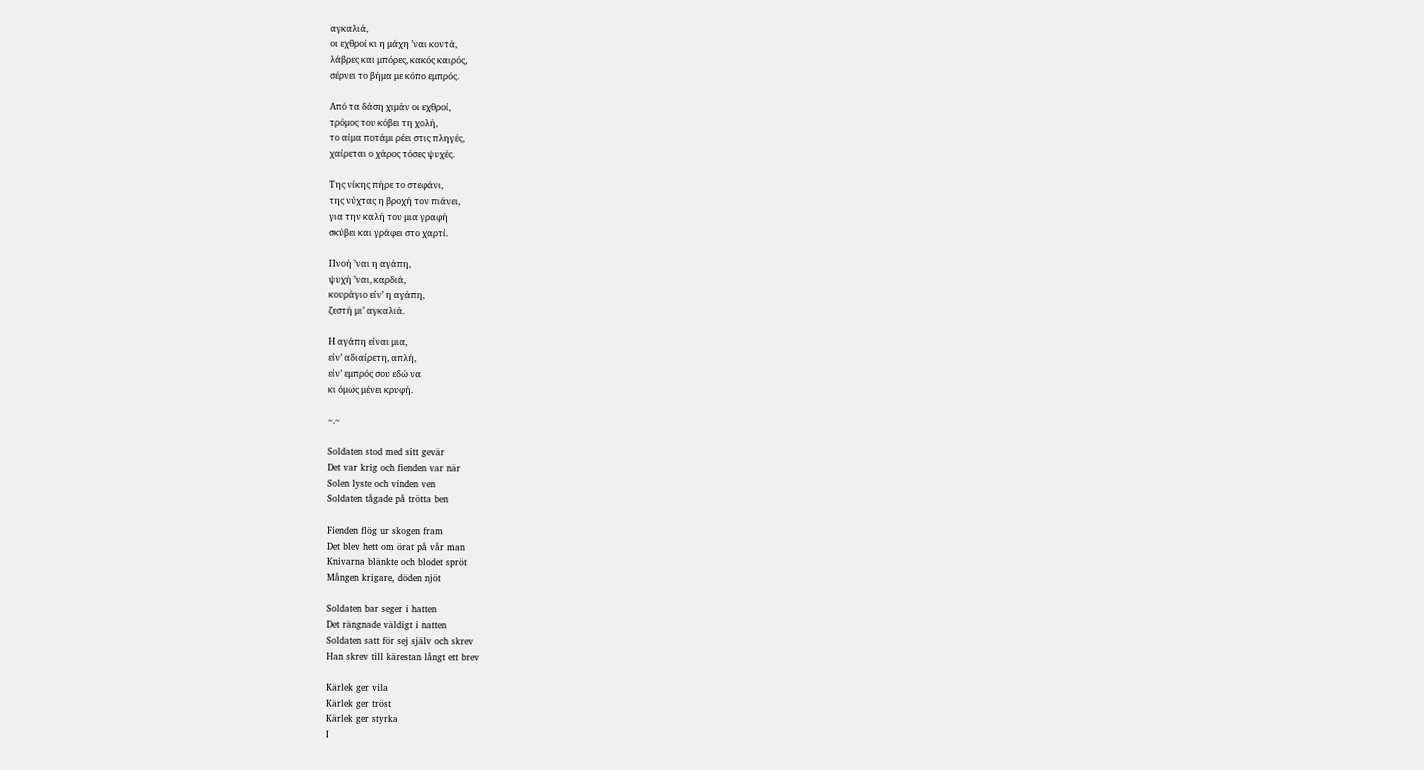αγκαλιά,
οι εχθροί κι η μάχη ’ναι κοντά,
λάβρες και μπόρες, κακός καιρός,
σέρνει το βήμα με κόπο εμπρός.

Από τα δάση χιμάν οι εχθροί,
τρόμος του κόβει τη χολή,
το αίμα ποτάμι ρέει στις πληγές,
χαίρεται ο χάρος τόσες ψυχές.

Της νίκης πήρε το στεφάνι,
της νύχτας η βροχή τον πιάνει,
για την καλή του μια γραφή
σκύβει και γράφει στο χαρτί.

Πνοή ’ναι η αγάπη,
ψυχή ’ναι, καρδιά,
κουράγιο είν’ η αγάπη,
ζεστή μι’ αγκαλιά.

Η αγάπη είναι μια,
είν’ αδιαίρετη, απλή,
είν’ εμπρός σου εδώ να
κι όμως μένει κρυφή.

~.~

Soldaten stod med sitt gevär
Det var krig och fienden var när
Solen lyste och vinden ven
Soldaten tågade på trötta ben

Fienden flög ur skogen fram
Det blev hett om örat på vår man
Knivarna blänkte och blodet spröt
Mången krigare, döden njöt

Soldaten bar seger i hatten
Det rängnade väldigt i natten
Soldaten satt för sej själv och skrev
Han skrev till kärestan långt ett brev

Kärlek ger vila
Kärlek ger tröst
Kärlek ger styrka
I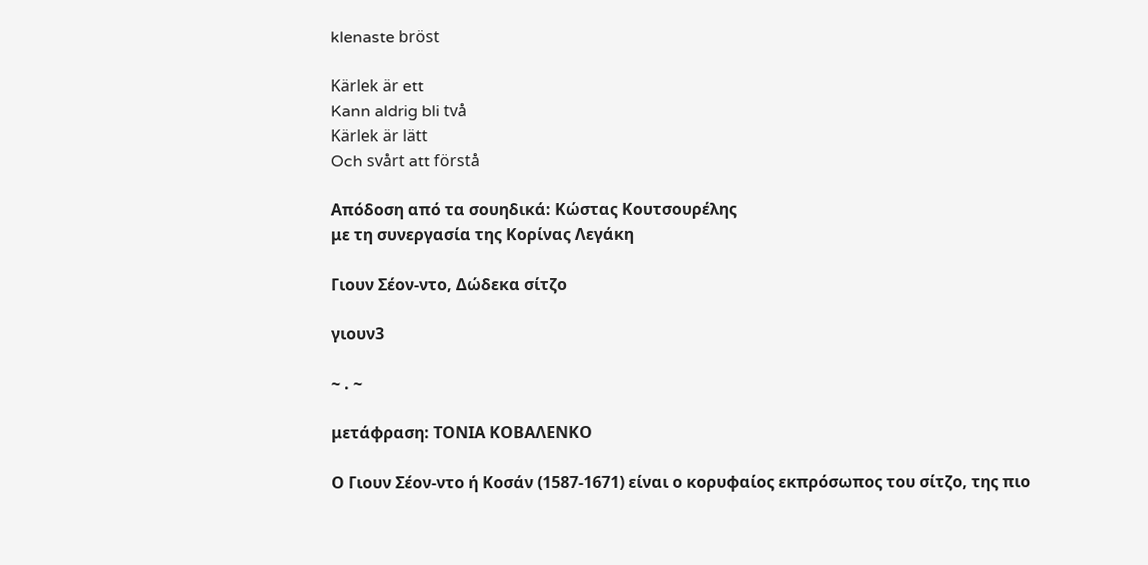klenaste bröst

Kärlek är ett
Kann aldrig bli två
Kärlek är lätt
Och svårt att förstå

Απόδοση από τα σουηδικά: Κώστας Κουτσουρέλης
με τη συνεργασία της Κορίνας Λεγάκη

Γιουν Σέον-ντο, Δώδεκα σίτζο

γιουν3

~ . ~

μετάφραση: ΤΟΝΙΑ ΚΟΒΑΛΕΝΚΟ

Ο Γιουν Σέον-ντο ή Κοσάν (1587-1671) είναι ο κορυφαίος εκπρόσωπος του σίτζο, της πιο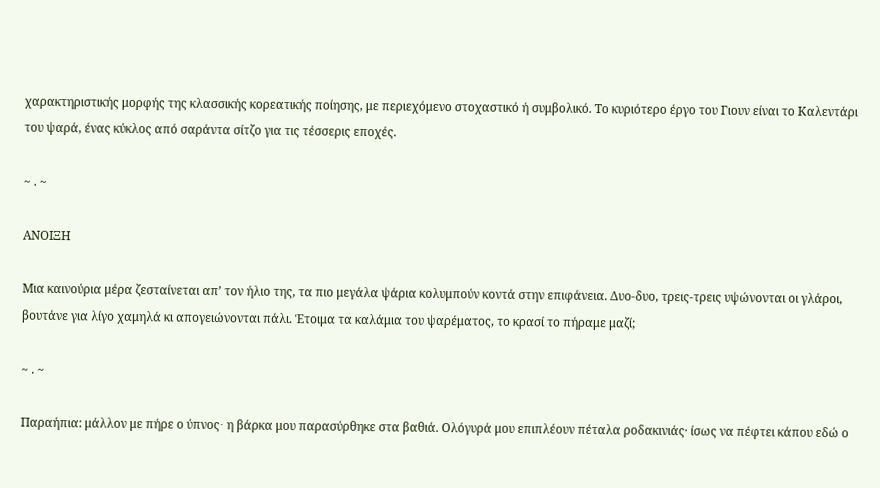χαρακτηριστικής μορφής της κλασσικής κορεατικής ποίησης, με περιεχόμενο στοχαστικό ή συμβολικό. Το κυριότερο έργο του Γιουν είναι το Καλεντάρι του ψαρά, ένας κύκλος από σαράντα σίτζο για τις τέσσερις εποχές.

~ . ~

ΑΝΟΙΞΗ

Μια καινούρια μέρα ζεσταίνεται απ’ τον ήλιο της, τα πιο μεγάλα ψάρια κολυμπούν κοντά στην επιφάνεια. Δυο-δυο, τρεις-τρεις υψώνονται οι γλάροι, βουτάνε για λίγο χαμηλά κι απογειώνονται πάλι. Έτοιμα τα καλάμια του ψαρέματος, το κρασί το πήραμε μαζί;

~ . ~

Παραήπια: μάλλον με πήρε ο ύπνος∙ η βάρκα μου παρασύρθηκε στα βαθιά. Ολόγυρά μου επιπλέουν πέταλα ροδακινιάς· ίσως να πέφτει κάπου εδώ ο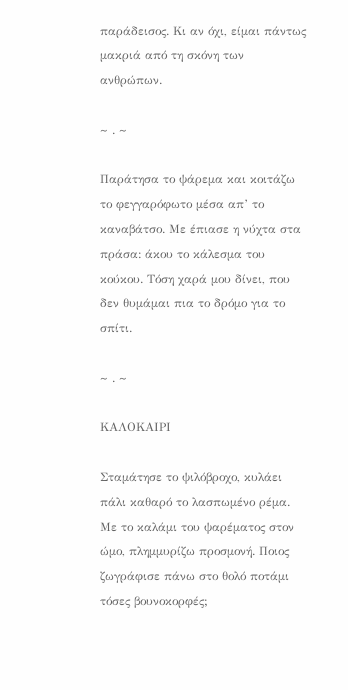παράδεισος. Κι αν όχι, είμαι πάντως μακριά από τη σκόνη των ανθρώπων.

~ . ~

Παράτησα το ψάρεμα και κοιτάζω το φεγγαρόφωτο μέσα απ’ το καναβάτσο. Με έπιασε η νύχτα στα πράσα: άκου το κάλεσμα του κούκου. Τόση χαρά μου δίνει, που δεν θυμάμαι πια το δρόμο για το σπίτι.

~ . ~

ΚΑΛΟΚΑΙΡΙ

Σταμάτησε το ψιλόβροχο, κυλάει πάλι καθαρό το λασπωμένο ρέμα. Με το καλάμι του ψαρέματος στον ώμο, πλημμυρίζω προσμονή. Ποιος ζωγράφισε πάνω στο θολό ποτάμι τόσες βουνοκορφές;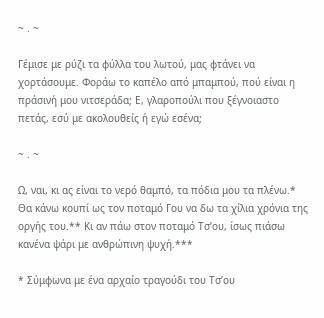~ . ~

Γέμισε με ρύζι τα φύλλα του λωτού, μας φτάνει να χορτάσουμε. Φοράω το καπέλο από μπαμπού, πού είναι η πράσινή μου νιτσεράδα; Ε, γλαροπούλι που ξέγνοιαστο πετάς, εσύ με ακολουθείς ή εγώ εσένα;

~ . ~

Ω, ναι, κι ας είναι το νερό θαμπό, τα πόδια μου τα πλένω.* Θα κάνω κουπί ως τον ποταμό Γου να δω τα χίλια χρόνια της οργής του.** Κι αν πάω στον ποταμό Τσ’ου, ίσως πιάσω κανένα ψάρι με ανθρώπινη ψυχή.***

* Σύμφωνα με ένα αρχαίο τραγούδι του Τσ’ου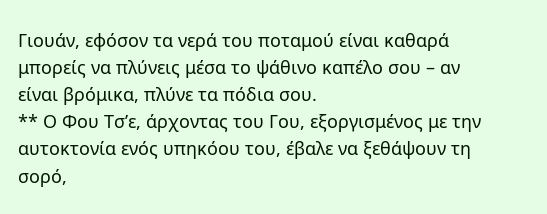Γιουάν, εφόσον τα νερά του ποταμού είναι καθαρά μπορείς να πλύνεις μέσα το ψάθινο καπέλο σου – αν είναι βρόμικα, πλύνε τα πόδια σου.
** Ο Φου Τσ’ε, άρχοντας του Γου, εξοργισμένος με την αυτοκτονία ενός υπηκόου του, έβαλε να ξεθάψουν τη σορό,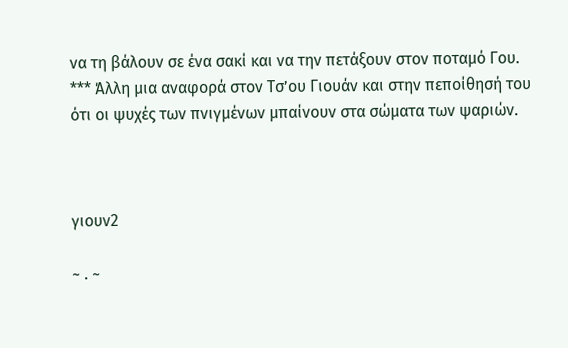να τη βάλουν σε ένα σακί και να την πετάξουν στον ποταμό Γου.
*** Άλλη μια αναφορά στον Τσ’ου Γιουάν και στην πεποίθησή του ότι οι ψυχές των πνιγμένων μπαίνουν στα σώματα των ψαριών.



γιουν2

~ . ~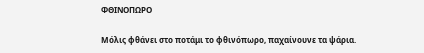ΦΘΙΝΟΠΩΡΟ

Μόλις φθάνει στο ποτάμι το φθινόπωρο, παχαίνουνε τα ψάρια.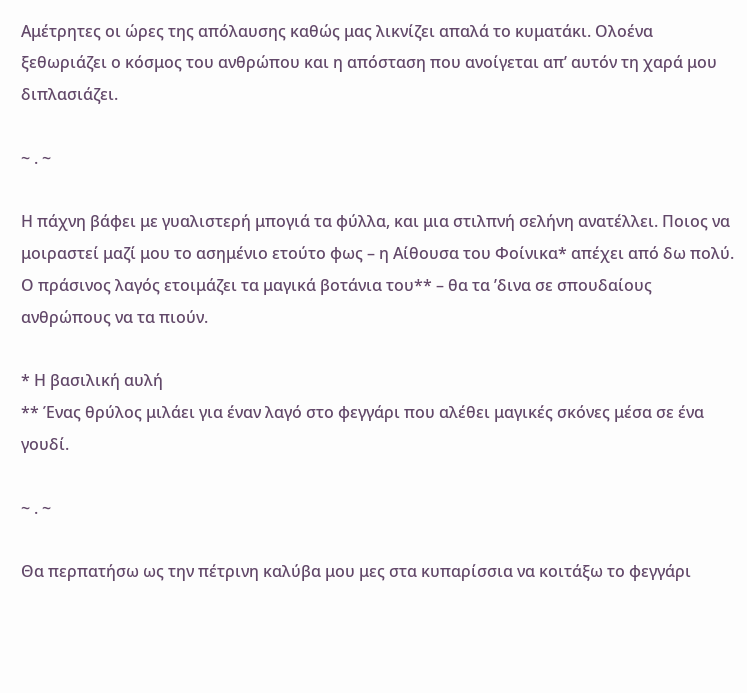Αμέτρητες οι ώρες της απόλαυσης καθώς μας λικνίζει απαλά το κυματάκι. Ολοένα ξεθωριάζει ο κόσμος του ανθρώπου και η απόσταση που ανοίγεται απ’ αυτόν τη χαρά μου διπλασιάζει.

~ . ~

Η πάχνη βάφει με γυαλιστερή μπογιά τα φύλλα, και μια στιλπνή σελήνη ανατέλλει. Ποιος να μοιραστεί μαζί μου το ασημένιο ετούτο φως – η Αίθουσα του Φοίνικα* απέχει από δω πολύ. Ο πράσινος λαγός ετοιμάζει τα μαγικά βοτάνια του** – θα τα ’δινα σε σπουδαίους ανθρώπους να τα πιούν.

* Η βασιλική αυλή
** Ένας θρύλος μιλάει για έναν λαγό στο φεγγάρι που αλέθει μαγικές σκόνες μέσα σε ένα γουδί.

~ . ~

Θα περπατήσω ως την πέτρινη καλύβα μου μες στα κυπαρίσσια να κοιτάξω το φεγγάρι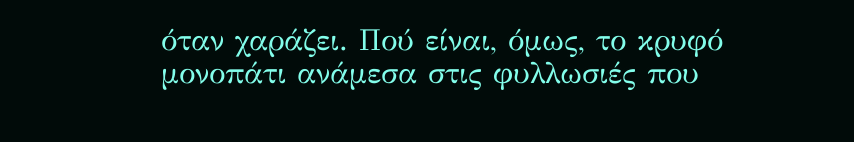όταν χαράζει. Πού είναι, όμως, το κρυφό μονοπάτι ανάμεσα στις φυλλωσιές που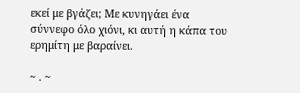εκεί με βγάζει; Με κυνηγάει ένα σύννεφο όλο χιόνι, κι αυτή η κάπα του ερημίτη με βαραίνει.

~ . ~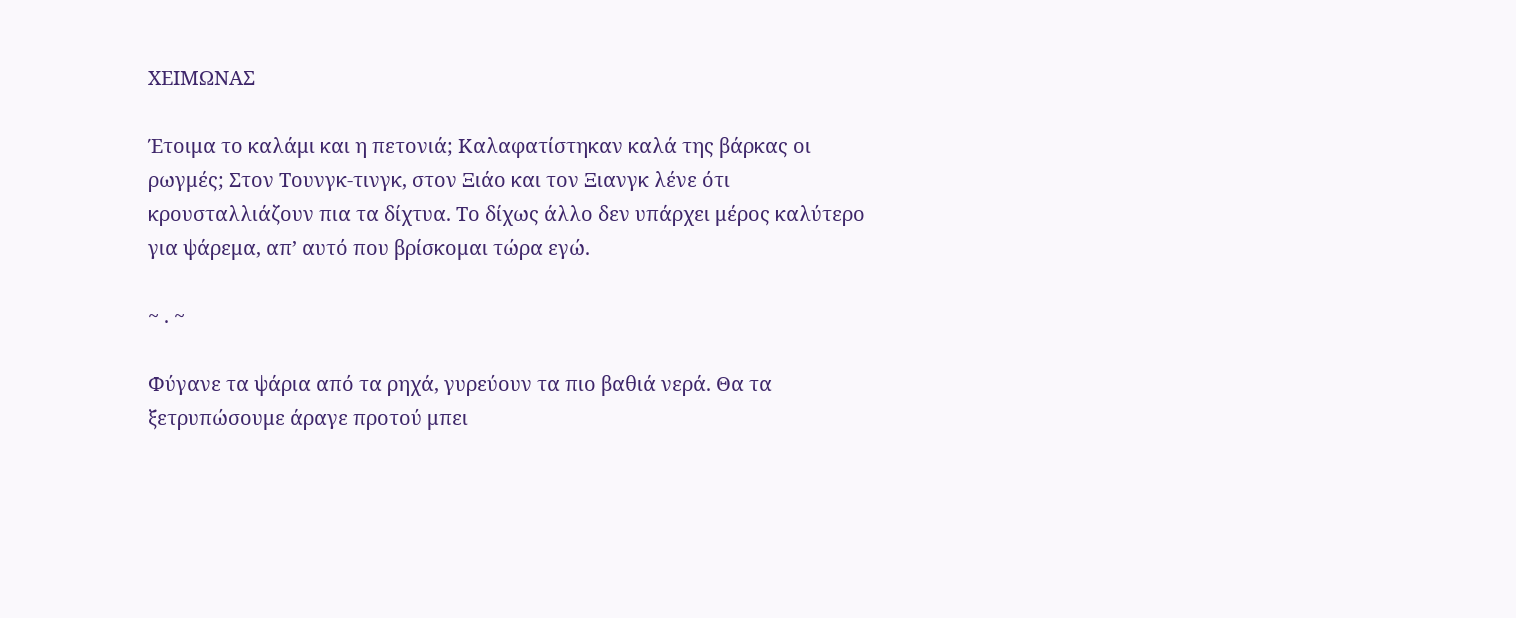ΧΕΙΜΩΝΑΣ

Έτοιμα το καλάμι και η πετονιά; Καλαφατίστηκαν καλά της βάρκας οι ρωγμές; Στον Τουνγκ-τινγκ, στον Ξιάο και τον Ξιανγκ λένε ότι κρουσταλλιάζουν πια τα δίχτυα. Το δίχως άλλο δεν υπάρχει μέρος καλύτερο για ψάρεμα, απ’ αυτό που βρίσκομαι τώρα εγώ.

~ . ~

Φύγανε τα ψάρια από τα ρηχά, γυρεύουν τα πιο βαθιά νερά. Θα τα ξετρυπώσουμε άραγε προτού μπει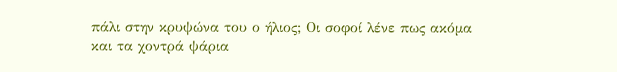πάλι στην κρυψώνα του ο ήλιος; Οι σοφοί λένε πως ακόμα και τα χοντρά ψάρια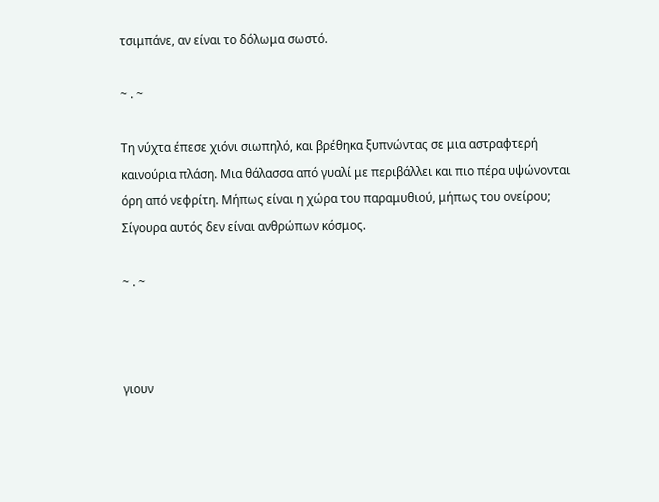τσιμπάνε, αν είναι το δόλωμα σωστό.

~ . ~

Τη νύχτα έπεσε χιόνι σιωπηλό, και βρέθηκα ξυπνώντας σε μια αστραφτερή καινούρια πλάση. Μια θάλασσα από γυαλί με περιβάλλει και πιο πέρα υψώνονται όρη από νεφρίτη. Μήπως είναι η χώρα του παραμυθιού, μήπως του ονείρου; Σίγουρα αυτός δεν είναι ανθρώπων κόσμος.

~ . ~



γιουν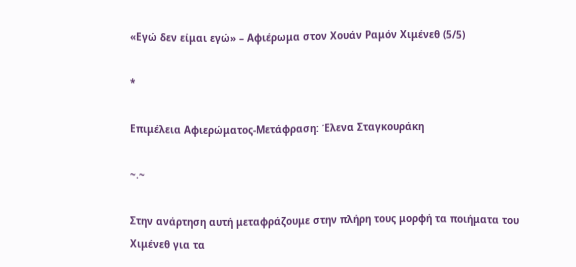«Εγώ δεν είμαι εγώ» – Αφιέρωμα στον Χουάν Ραμόν Χιμένεθ (5/5)

*

Επιμέλεια Aφιερώματος-Mετάφραση: Έλενα Σταγκουράκη

~.~

Στην ανάρτηση αυτή μεταφράζουμε στην πλήρη τους μορφή τα ποιήματα του Χιμένεθ για τα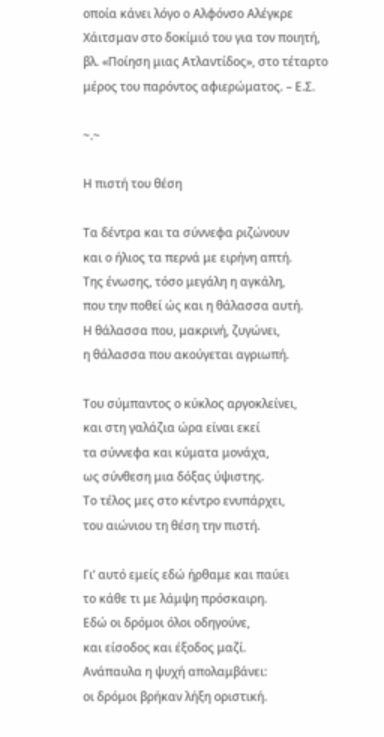οποία κάνει λόγο ο Αλφόνσο Αλέγκρε Χάιτσμαν στο δοκίμιό του για τον ποιητή, βλ. «Ποίηση μιας Ατλαντίδος», στο τέταρτο μέρος του παρόντος αφιερώματος. – Ε.Σ.

~.~

Η πιστή του θέση

Τα δέντρα και τα σύννεφα ριζώνουν
και ο ήλιος τα περνά με ειρήνη απτή.
Της ένωσης, τόσο μεγάλη η αγκάλη,
που την ποθεί ώς και η θάλασσα αυτή.
Η θάλασσα που, μακρινή, ζυγώνει,
η θάλασσα που ακούγεται αγριωπή.

Του σύμπαντος ο κύκλος αργοκλείνει,
και στη γαλάζια ώρα είναι εκεί
τα σύννεφα και κύματα μονάχα,
ως σύνθεση μια δόξας ύψιστης.
Το τέλος μες στο κέντρο ενυπάρχει,
του αιώνιου τη θέση την πιστή.

Γι’ αυτό εμείς εδώ ήρθαμε και παύει
το κάθε τι με λάμψη πρόσκαιρη.
Εδώ οι δρόμοι όλοι οδηγούνε,
και είσοδος και έξοδος μαζί.
Ανάπαυλα η ψυχή απολαμβάνει:
οι δρόμοι βρήκαν λήξη οριστική.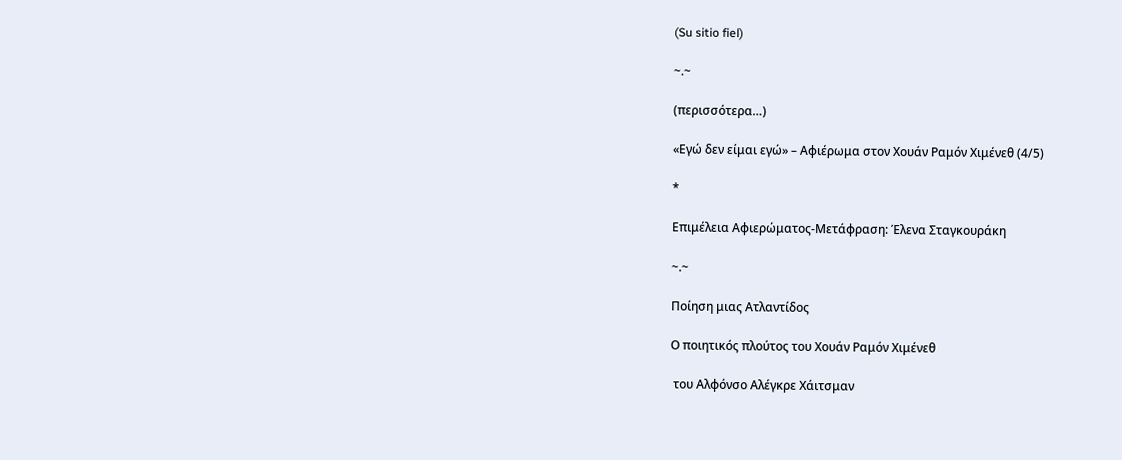(Su sitio fiel)

~.~

(περισσότερα…)

«Εγώ δεν είμαι εγώ» – Αφιέρωμα στον Χουάν Ραμόν Χιμένεθ (4/5)

*

Επιμέλεια Αφιερώματος-Μετάφραση: Έλενα Σταγκουράκη

~.~

Ποίηση μιας Ατλαντίδος

Ο ποιητικός πλούτος του Χουάν Ραμόν Χιμένεθ

 του Αλφόνσο Αλέγκρε Χάιτσμαν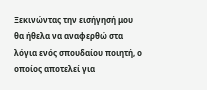Ξεκινώντας την εισήγησή μου θα ήθελα να αναφερθώ στα λόγια ενός σπουδαίου ποιητή, ο οποίος αποτελεί για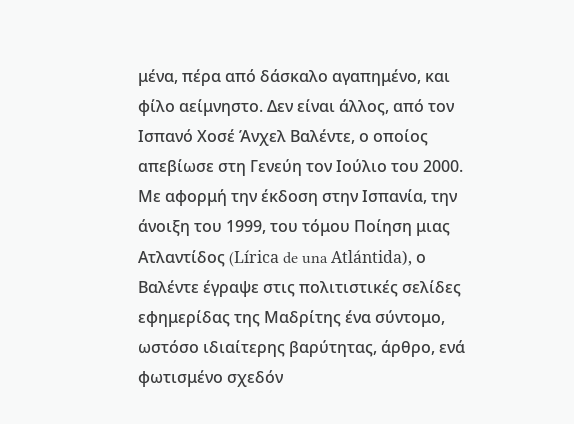μένα, πέρα από δάσκαλο αγαπημένο, και φίλο αείμνηστο. Δεν είναι άλλος, από τον Ισπανό Χοσέ Άνχελ Βαλέντε, ο οποίος απεβίωσε στη Γενεύη τον Ιούλιο του 2000. Με αφορμή την έκδοση στην Ισπανία, την άνοιξη του 1999, του τόμου Ποίηση μιας Ατλαντίδος (Lírica de una Atlántida), ο Βαλέντε έγραψε στις πολιτιστικές σελίδες εφημερίδας της Μαδρίτης ένα σύντομο, ωστόσο ιδιαίτερης βαρύτητας, άρθρο, ενά φωτισμένο σχεδόν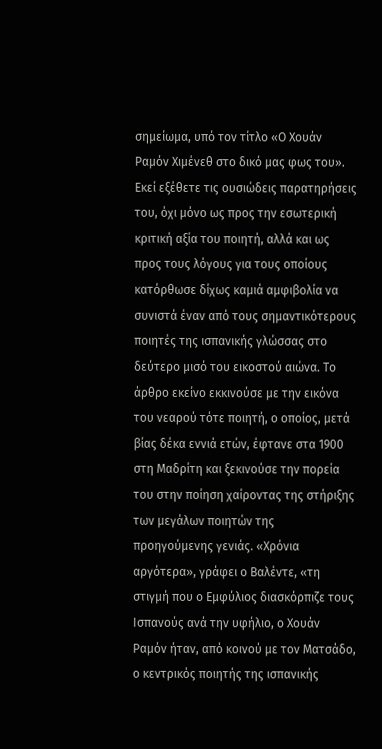σημείωμα, υπό τον τίτλο «Ο Χουάν Ραμόν Χιμένεθ στο δικό μας φως του». Εκεί εξέθετε τις ουσιώδεις παρατηρήσεις του, όχι μόνο ως προς την εσωτερική κριτική αξία του ποιητή, αλλά και ως προς τους λόγους για τους οποίους κατόρθωσε δίχως καμιά αμφιβολία να συνιστά έναν από τους σημαντικότερους ποιητές της ισπανικής γλώσσας στο δεύτερο μισό του εικοστού αιώνα. Το άρθρο εκείνο εκκινούσε με την εικόνα του νεαρού τότε ποιητή, ο οποίος, μετά βίας δέκα εννιά ετών, έφτανε στα 1900 στη Μαδρίτη και ξεκινούσε την πορεία του στην ποίηση χαίροντας της στήριξης των μεγάλων ποιητών της προηγούμενης γενιάς. «Χρόνια αργότερα», γράφει ο Βαλέντε, «τη στιγμή που ο Εμφύλιος διασκόρπιζε τους Ισπανούς ανά την υφήλιο, ο Χουάν Ραμόν ήταν, από κοινού με τον Ματσάδο, ο κεντρικός ποιητής της ισπανικής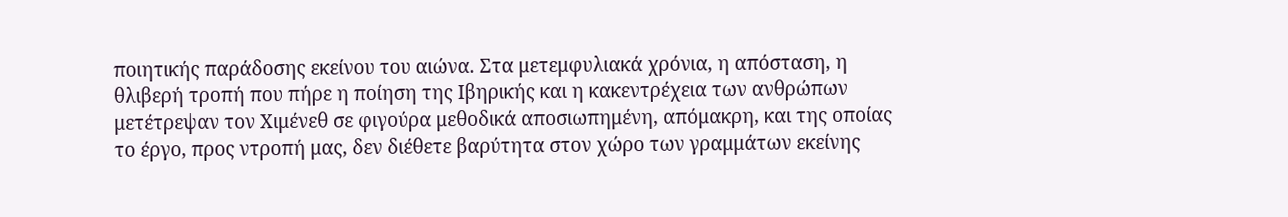ποιητικής παράδοσης εκείνου του αιώνα. Στα μετεμφυλιακά χρόνια, η απόσταση, η θλιβερή τροπή που πήρε η ποίηση της Ιβηρικής και η κακεντρέχεια των ανθρώπων μετέτρεψαν τον Χιμένεθ σε φιγούρα μεθοδικά αποσιωπημένη, απόμακρη, και της οποίας το έργο, προς ντροπή μας, δεν διέθετε βαρύτητα στον χώρο των γραμμάτων εκείνης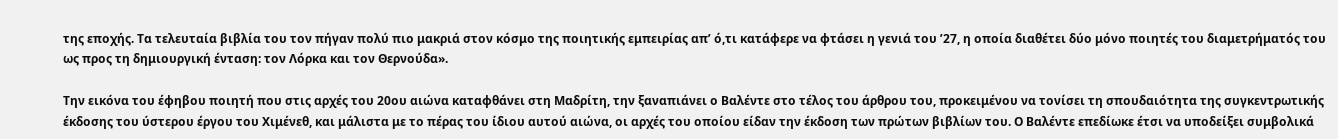της εποχής. Τα τελευταία βιβλία του τον πήγαν πολύ πιο μακριά στον κόσμο της ποιητικής εμπειρίας απ’ ό,τι κατάφερε να φτάσει η γενιά του ’27, η οποία διαθέτει δύο μόνο ποιητές του διαμετρήματός του ως προς τη δημιουργική ένταση: τον Λόρκα και τον Θερνούδα».

Την εικόνα του έφηβου ποιητή που στις αρχές του 20ου αιώνα καταφθάνει στη Μαδρίτη, την ξαναπιάνει ο Βαλέντε στο τέλος του άρθρου του, προκειμένου να τονίσει τη σπουδαιότητα της συγκεντρωτικής έκδοσης του ύστερου έργου του Χιμένεθ, και μάλιστα με το πέρας του ίδιου αυτού αιώνα, οι αρχές του οποίου είδαν την έκδοση των πρώτων βιβλίων του. Ο Βαλέντε επεδίωκε έτσι να υποδείξει συμβολικά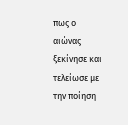πως ο αιώνας ξεκίνησε και τελείωσε με την ποίηση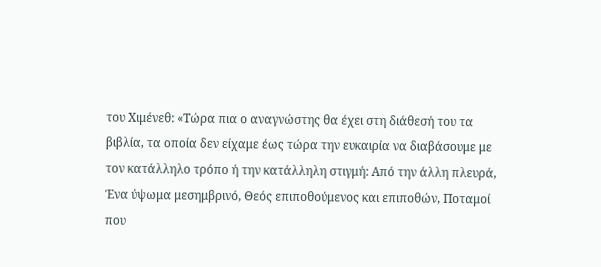του Χιμένεθ: «Τώρα πια ο αναγνώστης θα έχει στη διάθεσή του τα βιβλία, τα οποία δεν είχαμε έως τώρα την ευκαιρία να διαβάσουμε με τον κατάλληλο τρόπο ή την κατάλληλη στιγμή: Από την άλλη πλευρά, Ένα ύψωμα μεσημβρινό, Θεός επιποθούμενος και επιποθών, Ποταμοί που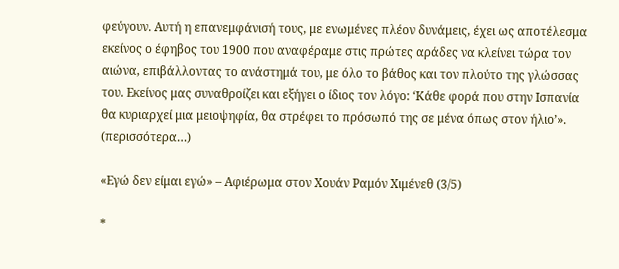φεύγουν. Αυτή η επανεμφάνισή τους, με ενωμένες πλέον δυνάμεις, έχει ως αποτέλεσμα εκείνος ο έφηβος του 1900 που αναφέραμε στις πρώτες αράδες να κλείνει τώρα τον αιώνα, επιβάλλοντας το ανάστημά του, με όλο το βάθος και τον πλούτο της γλώσσας του. Εκείνος μας συναθροίζει και εξήγει ο ίδιος τον λόγο: ‘Κάθε φορά που στην Ισπανία θα κυριαρχεί μια μειοψηφία, θα στρέφει το πρόσωπό της σε μένα όπως στον ήλιο’». (περισσότερα…)

«Εγώ δεν είμαι εγώ» – Αφιέρωμα στον Χουάν Ραμόν Χιμένεθ (3/5)

*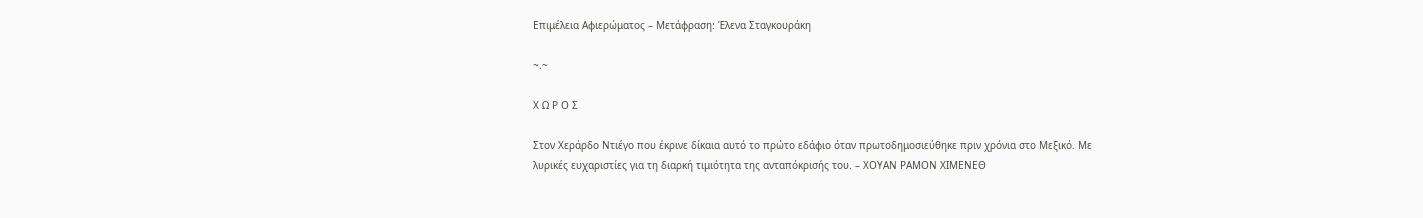Επιμέλεια Aφιερώματος – Mετάφραση: Έλενα Σταγκουράκη

~.~

Χ Ω Ρ Ο Σ

Στον Χεράρδο Ντιέγο που έκρινε δίκαια αυτό το πρώτο εδάφιο όταν πρωτοδημοσιεύθηκε πριν χρόνια στο Μεξικό. Με λυρικές ευχαριστίες για τη διαρκή τιμιότητα της ανταπόκρισής του. – ΧΟΥΑΝ ΡΑΜΟΝ ΧΙΜΕΝΕΘ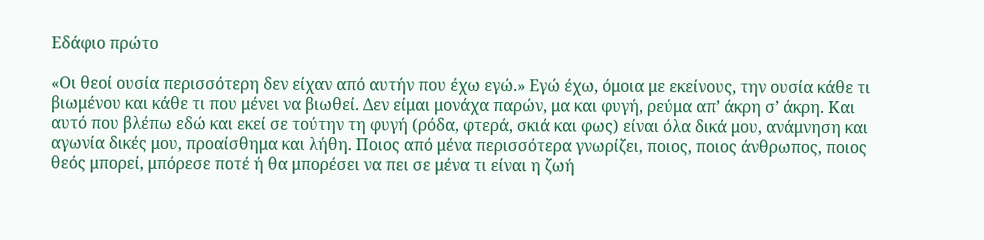Εδάφιο πρώτο

«Οι θεοί ουσία περισσότερη δεν είχαν από αυτήν που έχω εγώ.» Εγώ έχω, όμοια με εκείνους, την ουσία κάθε τι βιωμένου και κάθε τι που μένει να βιωθεί. Δεν είμαι μονάχα παρών, μα και φυγή, ρεύμα απ’ άκρη σ’ άκρη. Και αυτό που βλέπω εδώ και εκεί σε τούτην τη φυγή (ρόδα, φτερά, σκιά και φως) είναι όλα δικά μου, ανάμνηση και αγωνία δικές μου, προαίσθημα και λήθη. Ποιος από μένα περισσότερα γνωρίζει, ποιος, ποιος άνθρωπος, ποιος θεός μπορεί, μπόρεσε ποτέ ή θα μπορέσει να πει σε μένα τι είναι η ζωή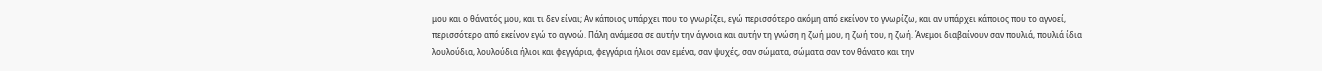μου και ο θάνατός μου, και τι δεν είναι; Αν κάποιος υπάρχει που το γνωρίζει, εγώ περισσότερο ακόμη από εκείνον το γνωρίζω, και αν υπάρχει κάποιος που το αγνοεί, περισσότερο από εκείνον εγώ το αγνοώ. Πάλη ανάμεσα σε αυτήν την άγνοια και αυτήν τη γνώση η ζωή μου, η ζωή του, η ζωή. Άνεμοι διαβαίνουν σαν πουλιά, πουλιά ίδια λουλούδια, λουλούδια ήλιοι και φεγγάρια, φεγγάρια ήλιοι σαν εμένα, σαν ψυχές, σαν σώματα, σώματα σαν τον θάνατο και την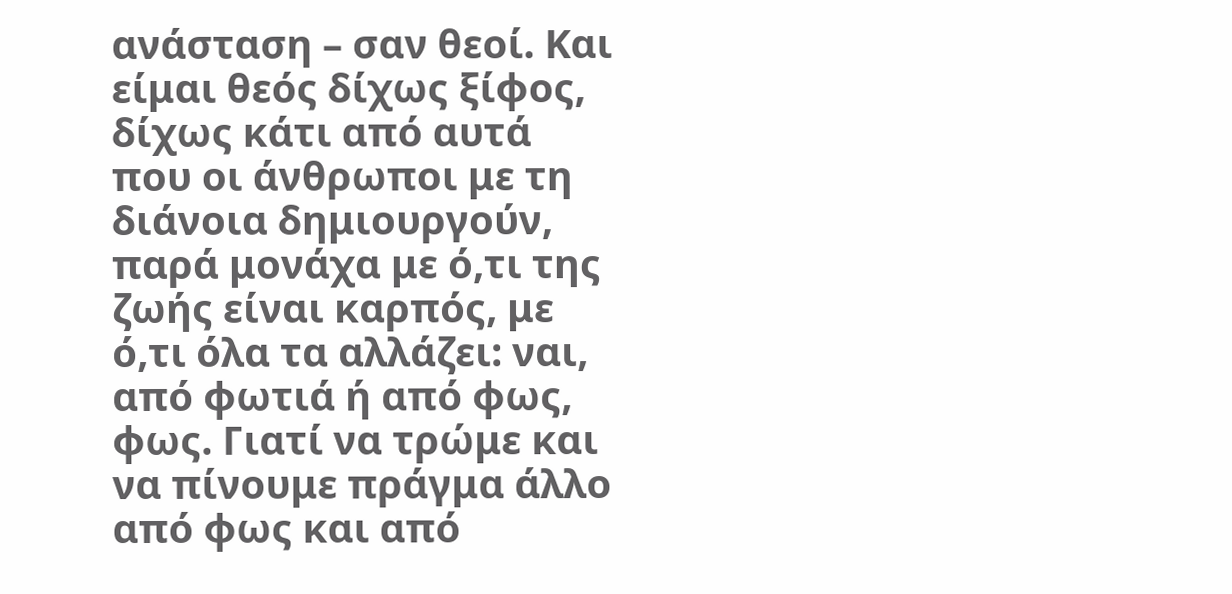ανάσταση – σαν θεοί. Και είμαι θεός δίχως ξίφος, δίχως κάτι από αυτά που οι άνθρωποι με τη διάνοια δημιουργούν, παρά μονάχα με ό,τι της ζωής είναι καρπός, με ό,τι όλα τα αλλάζει: ναι, από φωτιά ή από φως, φως. Γιατί να τρώμε και να πίνουμε πράγμα άλλο από φως και από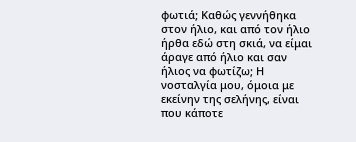φωτιά; Καθώς γεννήθηκα στον ήλιο, και από τον ήλιο ήρθα εδώ στη σκιά, να είμαι άραγε από ήλιο και σαν ήλιος να φωτίζω; Η νοσταλγία μου, όμοια με εκείνην της σελήνης, είναι που κάποτε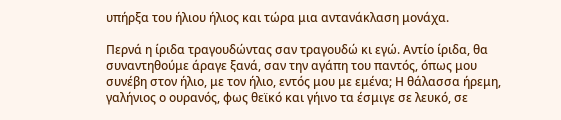υπήρξα του ήλιου ήλιος και τώρα μια αντανάκλαση μονάχα.

Περνά η ίριδα τραγουδώντας σαν τραγουδώ κι εγώ. Αντίο ίριδα, θα συναντηθούμε άραγε ξανά, σαν την αγάπη του παντός, όπως μου συνέβη στον ήλιο, με τον ήλιο, εντός μου με εμένα; Η θάλασσα ήρεμη, γαλήνιος ο ουρανός, φως θεϊκό και γήινο τα έσμιγε σε λευκό, σε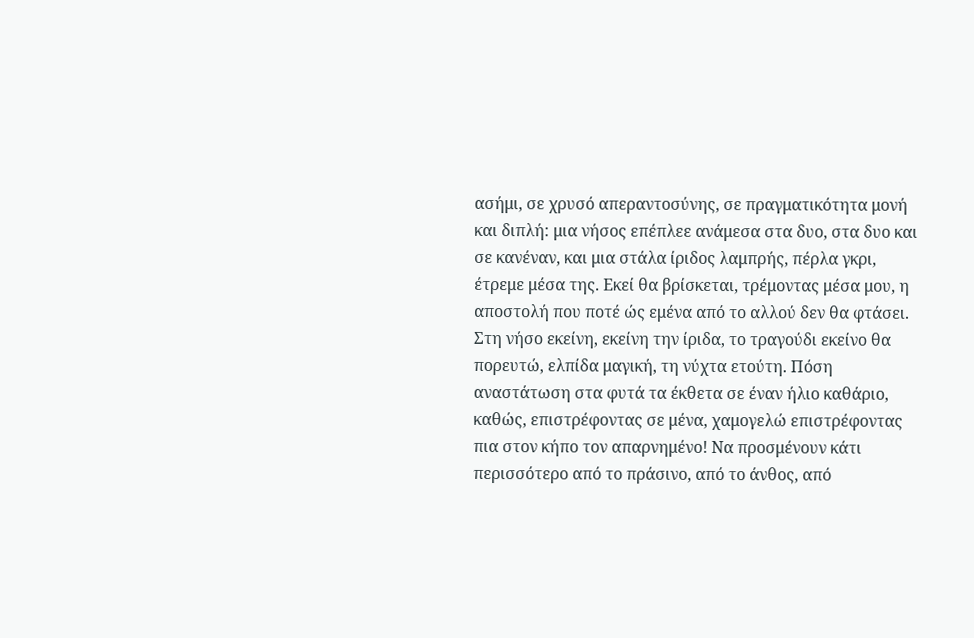ασήμι, σε χρυσό απεραντοσύνης, σε πραγματικότητα μονή και διπλή: μια νήσος επέπλεε ανάμεσα στα δυο, στα δυο και σε κανέναν, και μια στάλα ίριδος λαμπρής, πέρλα γκρι, έτρεμε μέσα της. Εκεί θα βρίσκεται, τρέμοντας μέσα μου, η αποστολή που ποτέ ώς εμένα από το αλλού δεν θα φτάσει. Στη νήσο εκείνη, εκείνη την ίριδα, το τραγούδι εκείνο θα πορευτώ, ελπίδα μαγική, τη νύχτα ετούτη. Πόση αναστάτωση στα φυτά τα έκθετα σε έναν ήλιο καθάριο, καθώς, επιστρέφοντας σε μένα, χαμογελώ επιστρέφοντας πια στον κήπο τον απαρνημένο! Να προσμένουν κάτι περισσότερο από το πράσινο, από το άνθος, από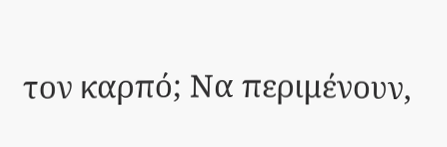τον καρπό; Να περιμένουν,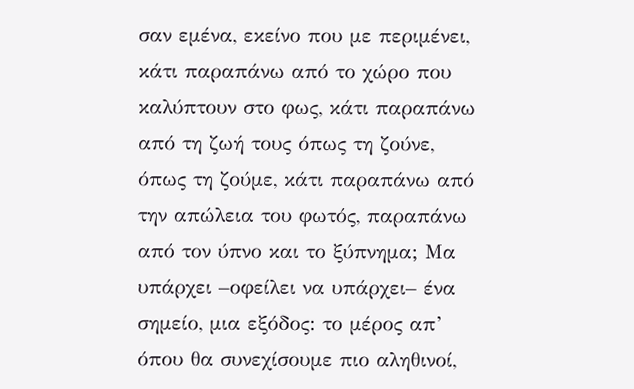σαν εμένα, εκείνο που με περιμένει, κάτι παραπάνω από το χώρο που καλύπτουν στο φως, κάτι παραπάνω από τη ζωή τους όπως τη ζούνε, όπως τη ζούμε, κάτι παραπάνω από την απώλεια του φωτός, παραπάνω από τον ύπνο και το ξύπνημα; Μα υπάρχει –οφείλει να υπάρχει– ένα σημείο, μια εξόδος: το μέρος απ’ όπου θα συνεχίσουμε πιο αληθινοί,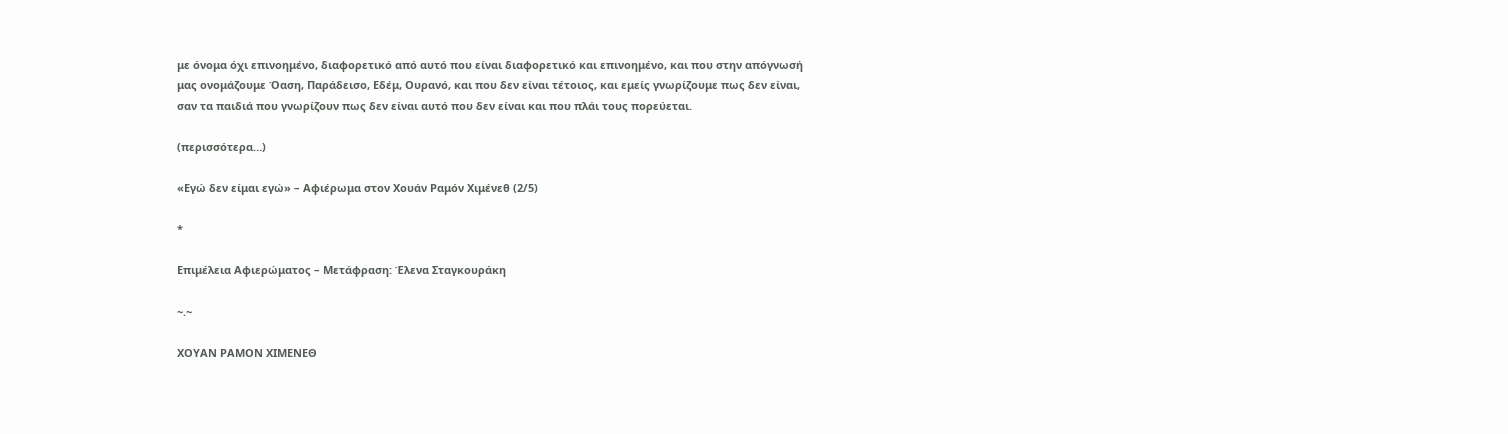με όνομα όχι επινοημένο, διαφορετικό από αυτό που είναι διαφορετικό και επινοημένο, και που στην απόγνωσή μας ονομάζουμε Όαση, Παράδεισο, Εδέμ, Ουρανό, και που δεν είναι τέτοιος, και εμείς γνωρίζουμε πως δεν είναι, σαν τα παιδιά που γνωρίζουν πως δεν είναι αυτό που δεν είναι και που πλάι τους πορεύεται.

(περισσότερα…)

«Εγώ δεν είμαι εγώ» – Αφιέρωμα στον Χουάν Ραμόν Χιμένεθ (2/5)

*

Επιμέλεια Aφιερώματος – Mετάφραση: Έλενα Σταγκουράκη

~.~

ΧΟΥΑΝ ΡΑΜΟΝ ΧΙΜΕΝΕΘ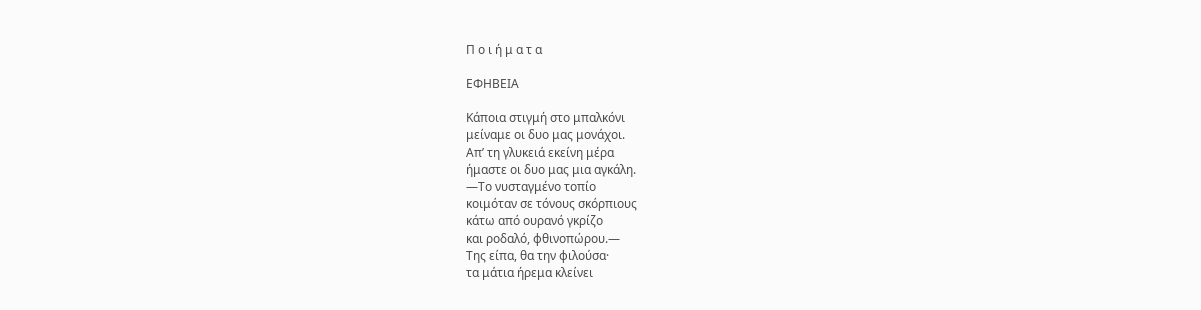Π ο ι ή μ α τ α

ΕΦΗΒΕΙΑ

Κάποια στιγμή στο μπαλκόνι
μείναμε οι δυο μας μονάχοι.
Απ’ τη γλυκειά εκείνη μέρα
ήμαστε οι δυο μας μια αγκάλη.
—Το νυσταγμένο τοπίο
κοιμόταν σε τόνους σκόρπιους
κάτω από ουρανό γκρίζο
και ροδαλό, φθινοπώρου.—
Της είπα, θα την φιλούσα·
τα μάτια ήρεμα κλείνει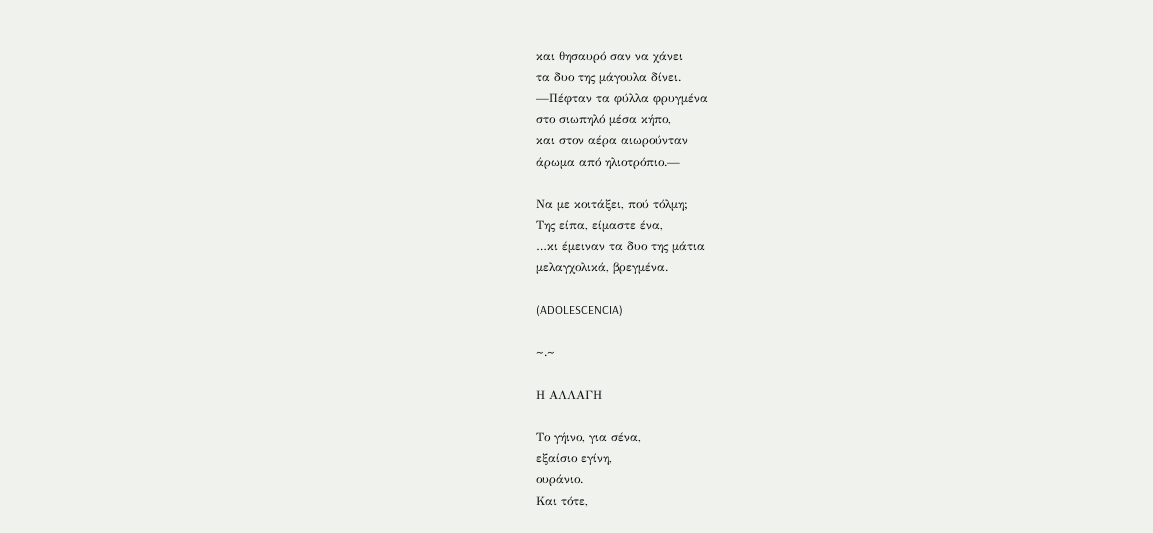και θησαυρό σαν να χάνει
τα δυο της μάγουλα δίνει.
—Πέφταν τα φύλλα φρυγμένα
στο σιωπηλό μέσα κήπο,
και στον αέρα αιωρούνταν
άρωμα από ηλιοτρόπιο.—

Να με κοιτάξει, πού τόλμη;
Της είπα, είμαστε ένα,
…κι έμειναν τα δυο της μάτια
μελαγχολικά, βρεγμένα.

(ADOLESCENCIA)

~.~

Η ΑΛΛΑΓΗ

Το γήινο, για σένα,
εξαίσιο εγίνη,
ουράνιο.
Και τότε,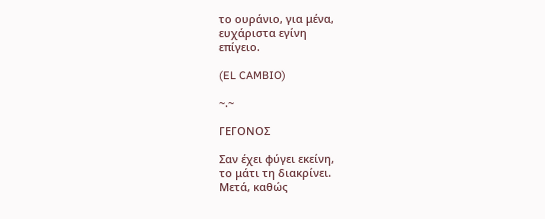το ουράνιο, για μένα,
ευχάριστα εγίνη
επίγειο.

(EL CAMBIO)

~.~

ΓΕΓΟΝΟΣ

Σαν έχει φύγει εκείνη,
το μάτι τη διακρίνει.
Μετά, καθώς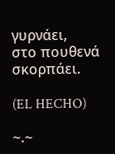γυρνάει,
στο πουθενά σκορπάει.

(EL HECHO)

~.~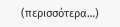(περισσότερα…)